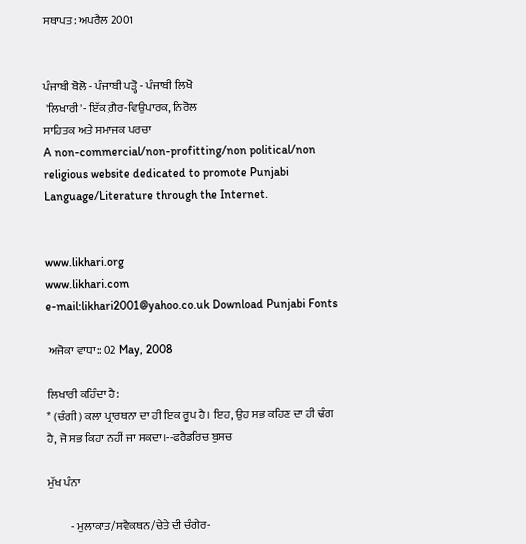ਸਥਾਪਤ: ਅਪਰੈਲ 2001


ਪੰਜਾਬੀ ਬੋਲੋ - ਪੰਜਾਬੀ ਪੜ੍ਹੋ - ਪੰਜਾਬੀ ਲਿਖੋ
 'ਲਿਖਾਰੀ'- ਇੱਕ ਗ਼ੈਰ-ਵਿਉਪਾਰਕ, ਨਿਰੋਲ
ਸਾਹਿਤਕ ਅਤੇ ਸਮਾਜਕ ਪਰਚਾ
A non-commercial/non-profitting/non political/non religious website dedicated to promote Punjabi Language/Literature through the Internet.


www.likhari.org
www.likhari.com
e-mail:likhari2001@yahoo.co.uk Download Punjabi Fonts

 ਅਜੋਕਾ ਵਾਧਾ:: 02 May, 2008

ਲਿਖਾਰੀ ਕਹਿੰਦਾ ਹੈ:
* (ਚੰਗੀ) ਕਲਾ ਪ੍ਰਾਰਥਨਾ ਦਾ ਹੀ ਇਕ ਰੂਪ ਹੈ। ਇਹ, ਉਹ ਸਭ ਕਹਿਣ ਦਾ ਹੀ ਢੰਗ ਹੈ, ਜੋ ਸਭ ਕਿਹਾ ਨਹੀਂ ਜਾ ਸਕਦਾ।--ਫਰੈਡਰਿਚ ਬੁਸਚ

ਮੁੱਖ ਪੰਨਾ

          - ਮੁਲਾਕਾਤ/ਸਵੈਕਥਨ/ਚੇਤੇ ਦੀ ਚੰਗੇਰ-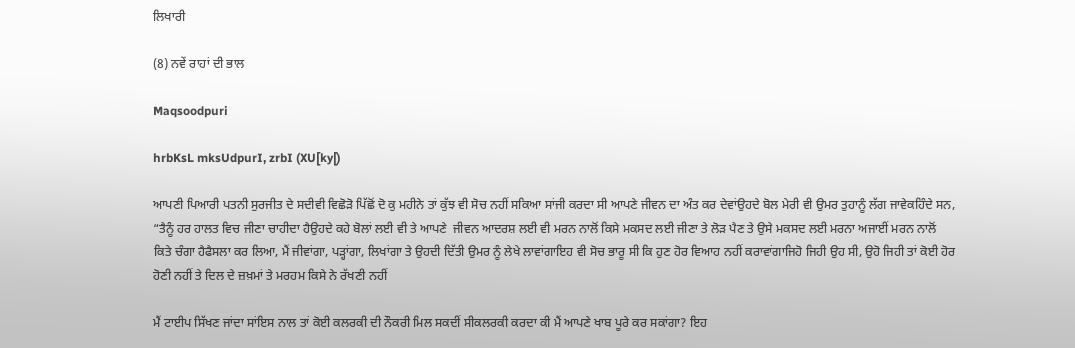ਲਿਖਾਰੀ

(8) ਨਵੇਂ ਰਾਹਾਂ ਦੀ ਭਾਲ

Maqsoodpuri

hrbKsL mksUdpurI, zrbI (XU[ky[)

ਆਪਣੀ ਪਿਆਰੀ ਪਤਨੀ ਸੁਰਜੀਤ ਦੇ ਸਦੀਵੀ ਵਿਛੋੜੋ ਪਿੱਛੋਂ ਦੋ ਕੁ ਮਹੀਨੇ ਤਾਂ ਕੁੱਝ ਵੀ ਸੋਚ ਨਹੀਂ ਸਕਿਆ ਸਾਂਜੀ ਕਰਦਾ ਸੀ ਆਪਣੇ ਜੀਵਨ ਦਾ ਅੰਤ ਕਰ ਦੇਵਾਂਉਹਦੇ ਬੋਲ ਮੇਰੀ ਵੀ ਉਮਰ ਤੁਹਾਨੂੰ ਲੱਗ ਜਾਵੇਕਹਿੰਦੇ ਸਨ, “ਤੈਨੂੰ ਹਰ ਹਾਲਤ ਵਿਚ ਜੀਣਾ ਚਾਹੀਦਾ ਹੈਉਹਦੇ ਕਹੇ ਬੋਲਾਂ ਲਈ ਵੀ ਤੇ ਆਪਣੇ  ਜੀਵਨ ਆਦਰਸ਼ ਲਈ ਵੀ ਮਰਨ ਨਾਲੋਂ ਕਿਸੇ ਮਕਸਦ ਲਈ ਜੀਣਾ ਤੇ ਲੋੜ ਪੈਣ ਤੇ ਉਸੇ ਮਕਸਦ ਲਈ ਮਰਨਾ ਅਜਾਈਂ ਮਰਨ ਨਾਲੋਂ ਕਿਤੇ ਚੰਗਾ ਹੈਫੈਸਲਾ ਕਰ ਲਿਆ, ਮੈਂ ਜੀਵਾਂਗਾ, ਪੜ੍ਹਾਂਗਾ, ਲਿਖਾਂਗਾ ਤੇ ਉਹਦੀ ਦਿੱਤੀ ਉਮਰ ਨੂੰ ਲੇਖੇ ਲਾਵਾਂਗਾਇਹ ਵੀ ਸੋਚ ਭਾਰੂ ਸੀ ਕਿ ਹੁਣ ਹੋਰ ਵਿਆਹ ਨਹੀਂ ਕਰਾਵਾਂਗਾਜਿਹੋ ਜਿਹੀ ਉਹ ਸੀ, ਉਹੋ ਜਿਹੀ ਤਾਂ ਕੋਈ ਹੋਰ ਹੋਣੀ ਨਹੀਂ ਤੇ ਦਿਲ ਦੇ ਜ਼ਖ਼ਮਾਂ ਤੇ ਮਰਹਮ ਕਿਸੇ ਨੇ ਰੱਖਣੀ ਨਹੀਂ

ਮੈਂ ਟਾਈਪ ਸਿੱਖਣ ਜਾਂਦਾ ਸਾਂਇਸ ਨਾਲ ਤਾਂ ਕੋਈ ਕਲਰਕੀ ਦੀ ਨੌਕਰੀ ਮਿਲ ਸਕਦੀਂ ਸੀਕਲਰਕੀ ਕਰਦਾ ਕੀ ਮੈਂ ਆਪਣੇ ਖਾਬ ਪੂਰੇ ਕਰ ਸਕਾਂਗਾ? ਇਹ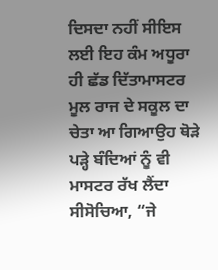ਦਿਸਦਾ ਨਹੀਂ ਸੀਇਸ ਲਈ ਇਹ ਕੰਮ ਅਧੂਰਾ ਹੀ ਛੱਡ ਦਿੱਤਾਮਾਸਟਰ ਮੂਲ ਰਾਜ ਦੇ ਸਕੂਲ ਦਾ ਚੇਤਾ ਆ ਗਿਆਉਹ ਥੋੜੇ ਪੜ੍ਹੇ ਬੰਦਿਆਂ ਨੂੰ ਵੀ ਮਾਸਟਰ ਰੱਖ ਲੈਂਦਾ ਸੀਸੋਚਿਆ, “ਜੇ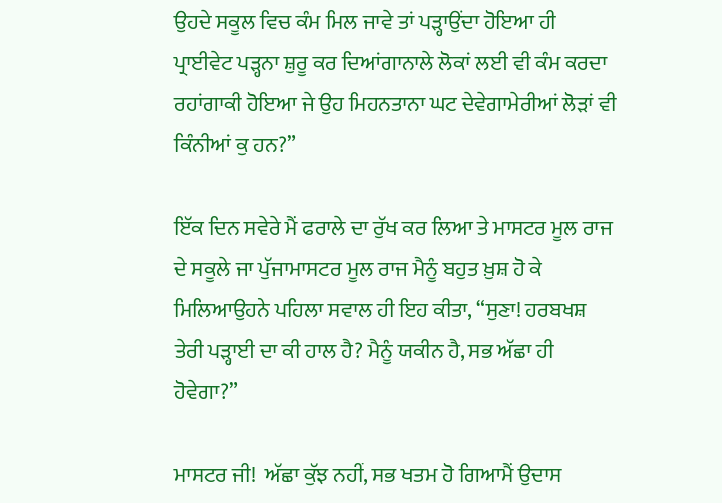ਉਹਦੇ ਸਕੂਲ ਵਿਚ ਕੰਮ ਮਿਲ ਜਾਵੇ ਤਾਂ ਪੜ੍ਹਾਉਂਦਾ ਹੋਇਆ ਹੀ ਪ੍ਰਾਈਵੇਟ ਪੜ੍ਹਨਾ ਸ਼ੁਰੂ ਕਰ ਦਿਆਂਗਾਨਾਲੇ ਲੋਕਾਂ ਲਈ ਵੀ ਕੰਮ ਕਰਦਾ ਰਹਾਂਗਾਕੀ ਹੋਇਆ ਜੇ ਉਹ ਮਿਹਨਤਾਨਾ ਘਟ ਦੇਵੇਗਾਮੇਰੀਆਂ ਲੋੜਾਂ ਵੀ ਕਿੰਨੀਆਂ ਕੁ ਹਨ?”

ਇੱਕ ਦਿਨ ਸਵੇਰੇ ਮੈਂ ਫਰਾਲੇ ਦਾ ਰੁੱਖ ਕਰ ਲਿਆ ਤੇ ਮਾਸਟਰ ਮੂਲ ਰਾਜ ਦੇ ਸਕੂਲੇ ਜਾ ਪੁੱਜਾਮਾਸਟਰ ਮੂਲ ਰਾਜ ਮੈਨੂੰ ਬਹੁਤ ਖ਼ੁਸ਼ ਹੋ ਕੇ ਮਿਲਿਆਉਹਨੇ ਪਹਿਲਾ ਸਵਾਲ ਹੀ ਇਹ ਕੀਤਾ, “ਸੁਣਾ! ਹਰਬਖਸ਼ ਤੇਰੀ ਪੜ੍ਹਾਈ ਦਾ ਕੀ ਹਾਲ ਹੈ? ਮੈਨੂੰ ਯਕੀਨ ਹੈ, ਸਭ ਅੱਛਾ ਹੀ ਹੋਵੇਗਾ?”

ਮਾਸਟਰ ਜੀ!  ਅੱਛਾ ਕੁੱਝ ਨਹੀਂ, ਸਭ ਖਤਮ ਹੋ ਗਿਆਮੈਂ ਉਦਾਸ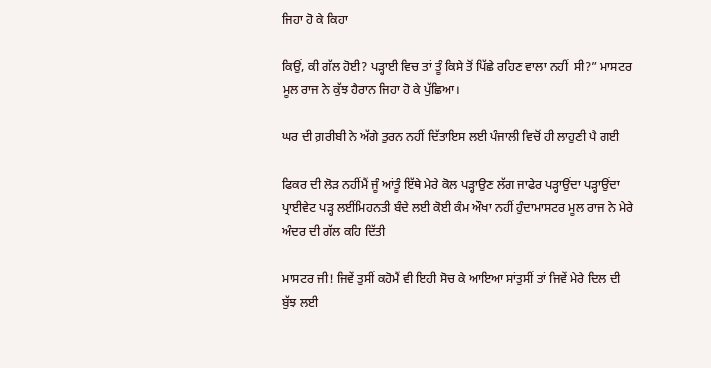ਜਿਹਾ ਹੋ ਕੇ ਕਿਹਾ

ਕਿਉਂ, ਕੀ ਗੱਲ ਹੋਈ? ਪੜ੍ਹਾਈ ਵਿਚ ਤਾਂ ਤੂੰ ਕਿਸੇ ਤੋਂ ਪਿੱਛੇ ਰਹਿਣ ਵਾਲਾ ਨਹੀਂ  ਸੀ?” ਮਾਸਟਰ ਮੂਲ ਰਾਜ ਨੇ ਕੁੱਝ ਹੈਰਾਨ ਜਿਹਾ ਹੋ ਕੇ ਪੁੱਛਿਆ।

ਘਰ ਦੀ ਗ਼ਰੀਬੀ ਨੇ ਅੱਗੇ ਤੁਰਨ ਨਹੀਂ ਦਿੱਤਾਇਸ ਲਈ ਪੰਜਾਲੀ ਵਿਚੋਂ ਹੀ ਲਾਹੁਣੀ ਪੈ ਗਈ

ਫਿਕਰ ਦੀ ਲੋੜ ਨਹੀਂਮੈਂ ਜੂੰ ਆਂਤੂੰ ਇੱਥੇ ਮੇਰੇ ਕੋਲ ਪੜ੍ਹਾਉਣ ਲੱਗ ਜਾਫੇਰ ਪੜ੍ਹਾਉਂਦਾ ਪੜ੍ਹਾਉਂਦਾ ਪ੍ਰਾਈਵੇਟ ਪੜ੍ਹ ਲਈਂਮਿਹਨਤੀ ਬੰਦੇ ਲਈ ਕੋਈ ਕੰਮ ਔਖਾ ਨਹੀਂ ਹੁੰਦਾਮਾਸਟਰ ਮੂਲ ਰਾਜ ਨੇ ਮੇਰੇ ਅੰਦਰ ਦੀ ਗੱਲ ਕਹਿ ਦਿੱਤੀ

ਮਾਸਟਰ ਜੀ! ਜਿਵੇਂ ਤੁਸੀਂ ਕਹੋਮੈਂ ਵੀ ਇਹੀ ਸੋਚ ਕੇ ਆਇਆ ਸਾਂਤੁਸੀਂ ਤਾਂ ਜਿਵੇਂ ਮੇਰੇ ਦਿਲ ਦੀ ਬੁੱਝ ਲਈ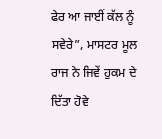ਫੇਰ ਆ ਜਾਈਂ ਕੱਲ ਨੂੰ ਸਵੇਰੇ”, ਮਾਸਟਰ ਮੂਲ ਰਾਜ ਨੇ ਜਿਵੇਂ ਹੁਕਮ ਦੇ ਦਿੱਤਾ ਹੋਵੇ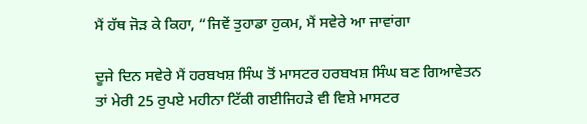ਮੈਂ ਹੱਥ ਜੋੜ ਕੇ ਕਿਹਾ, “ਜਿਵੇਂ ਤੁਹਾਡਾ ਹੁਕਮ, ਮੈਂ ਸਵੇਰੇ ਆ ਜਾਵਾਂਗਾ

ਦੂਜੇ ਦਿਨ ਸਵੇਰੇ ਮੈਂ ਹਰਬਖਸ਼ ਸਿੰਘ ਤੋਂ ਮਾਸਟਰ ਹਰਬਖਸ਼ ਸਿੰਘ ਬਣ ਗਿਆਵੇਤਨ ਤਾਂ ਮੇਰੀ 25 ਰੁਪਏ ਮਹੀਨਾ ਟਿੱਕੀ ਗਈਜਿਹੜੇ ਵੀ ਵਿਸ਼ੇ ਮਾਸਟਰ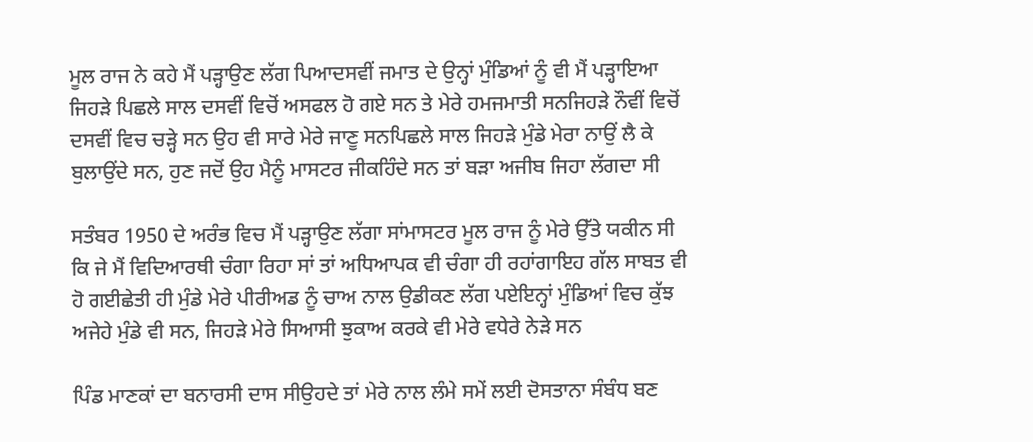ਮੂਲ ਰਾਜ ਨੇ ਕਹੇ ਮੈਂ ਪੜ੍ਹਾਉਣ ਲੱਗ ਪਿਆਦਸਵੀਂ ਜਮਾਤ ਦੇ ਉਨ੍ਹਾਂ ਮੁੰਡਿਆਂ ਨੂੰ ਵੀ ਮੈਂ ਪੜ੍ਹਾਇਆ ਜਿਹੜੇ ਪਿਛਲੇ ਸਾਲ ਦਸਵੀਂ ਵਿਚੋਂ ਅਸਫਲ ਹੋ ਗਏ ਸਨ ਤੇ ਮੇਰੇ ਹਮਜਮਾਤੀ ਸਨਜਿਹੜੇ ਨੌਵੀਂ ਵਿਚੋਂ ਦਸਵੀਂ ਵਿਚ ਚੜ੍ਹੇ ਸਨ ਉਹ ਵੀ ਸਾਰੇ ਮੇਰੇ ਜਾਣੂ ਸਨਪਿਛਲੇ ਸਾਲ ਜਿਹੜੇ ਮੁੰਡੇ ਮੇਰਾ ਨਾਉਂ ਲੈ ਕੇ ਬੁਲਾਉਂਦੇ ਸਨ, ਹੁਣ ਜਦੋਂ ਉਹ ਮੈਨੂੰ ਮਾਸਟਰ ਜੀਕਹਿੰਦੇ ਸਨ ਤਾਂ ਬੜਾ ਅਜੀਬ ਜਿਹਾ ਲੱਗਦਾ ਸੀ

ਸਤੰਬਰ 1950 ਦੇ ਅਰੰਭ ਵਿਚ ਮੈਂ ਪੜ੍ਹਾਉਣ ਲੱਗਾ ਸਾਂਮਾਸਟਰ ਮੂਲ ਰਾਜ ਨੂੰ ਮੇਰੇ ਉੱਤੇ ਯਕੀਨ ਸੀ ਕਿ ਜੇ ਮੈਂ ਵਿਦਿਆਰਥੀ ਚੰਗਾ ਰਿਹਾ ਸਾਂ ਤਾਂ ਅਧਿਆਪਕ ਵੀ ਚੰਗਾ ਹੀ ਰਹਾਂਗਾਇਹ ਗੱਲ ਸਾਬਤ ਵੀ ਹੋ ਗਈਛੇਤੀ ਹੀ ਮੁੰਡੇ ਮੇਰੇ ਪੀਰੀਅਡ ਨੂੰ ਚਾਅ ਨਾਲ ਉਡੀਕਣ ਲੱਗ ਪਏਇਨ੍ਹਾਂ ਮੁੰਡਿਆਂ ਵਿਚ ਕੁੱਝ ਅਜੇਹੇ ਮੁੰਡੇ ਵੀ ਸਨ, ਜਿਹੜੇ ਮੇਰੇ ਸਿਆਸੀ ਝੁਕਾਅ ਕਰਕੇ ਵੀ ਮੇਰੇ ਵਧੇਰੇ ਨੇੜੇ ਸਨ

ਪਿੰਡ ਮਾਣਕਾਂ ਦਾ ਬਨਾਰਸੀ ਦਾਸ ਸੀਉਹਦੇ ਤਾਂ ਮੇਰੇ ਨਾਲ ਲੰਮੇ ਸਮੇਂ ਲਈ ਦੋਸਤਾਨਾ ਸੰਬੰਧ ਬਣ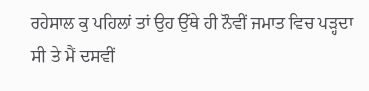ਰਹੇਸਾਲ ਕੁ ਪਹਿਲਾਂ ਤਾਂ ਉਹ ਉੱਥੇ ਹੀ ਨੌਵੀਂ ਜਮਾਤ ਵਿਚ ਪੜ੍ਹਦਾ ਸੀ ਤੇ ਮੈਂ ਦਸਵੀਂ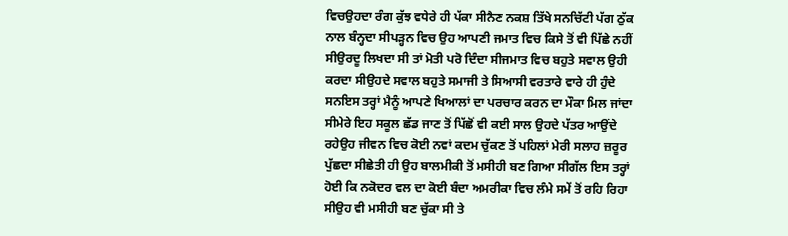ਵਿਚਉਹਦਾ ਰੰਗ ਕੁੱਝ ਵਧੇਰੇ ਹੀ ਪੱਕਾ ਸੀਨੈਣ ਨਕਸ਼ ਤਿੱਖੇ ਸਨਚਿੱਟੀ ਪੱਗ ਠੁੱਕ ਨਾਲ ਬੰਨ੍ਹਦਾ ਸੀਪੜ੍ਹਨ ਵਿਚ ਉਹ ਆਪਣੀ ਜਮਾਤ ਵਿਚ ਕਿਸੇ ਤੋਂ ਵੀ ਪਿੱਛੇ ਨਹੀਂ ਸੀਉਰਦੂ ਲਿਖਦਾ ਸੀ ਤਾਂ ਮੋਤੀ ਪਰੋ ਦਿੰਦਾ ਸੀਜਮਾਤ ਵਿਚ ਬਹੁਤੇ ਸਵਾਲ ਉਹੀ ਕਰਦਾ ਸੀਉਹਦੇ ਸਵਾਲ ਬਹੁਤੇ ਸਮਾਜੀ ਤੇ ਸਿਆਸੀ ਵਰਤਾਰੇ ਵਾਰੇ ਹੀ ਹੁੰਦੇ ਸਨਇਸ ਤਰ੍ਹਾਂ ਮੈਨੂੰ ਆਪਣੇ ਖਿਆਲਾਂ ਦਾ ਪਰਚਾਰ ਕਰਨ ਦਾ ਮੌਕਾ ਮਿਲ ਜਾਂਦਾ ਸੀਮੇਰੇ ਇਹ ਸਕੂਲ ਛੱਡ ਜਾਣ ਤੋਂ ਪਿੱਛੋਂ ਵੀ ਕਈ ਸਾਲ ਉਹਦੇ ਪੱਤਰ ਆਉਂਦੇ ਰਹੇਉਹ ਜੀਵਨ ਵਿਚ ਕੋਈ ਨਵਾਂ ਕਦਮ ਚੁੱਕਣ ਤੋਂ ਪਹਿਲਾਂ ਮੇਰੀ ਸਲਾਹ ਜ਼ਰੂਰ ਪੁੱਛਦਾ ਸੀਛੇਤੀ ਹੀ ਉਹ ਬਾਲਮੀਕੀ ਤੋਂ ਮਸੀਹੀ ਬਣ ਗਿਆ ਸੀਗੱਲ ਇਸ ਤਰ੍ਹਾਂ ਹੋਈ ਕਿ ਨਕੋਦਰ ਵਲ ਦਾ ਕੋਈ ਬੰਦਾ ਅਮਰੀਕਾ ਵਿਚ ਲੰਮੇ ਸਮੇਂ ਤੋਂ ਰਹਿ ਰਿਹਾ ਸੀਉਹ ਵੀ ਮਸੀਹੀ ਬਣ ਚੁੱਕਾ ਸੀ ਤੇ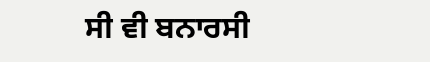ਸੀ ਵੀ ਬਨਾਰਸੀ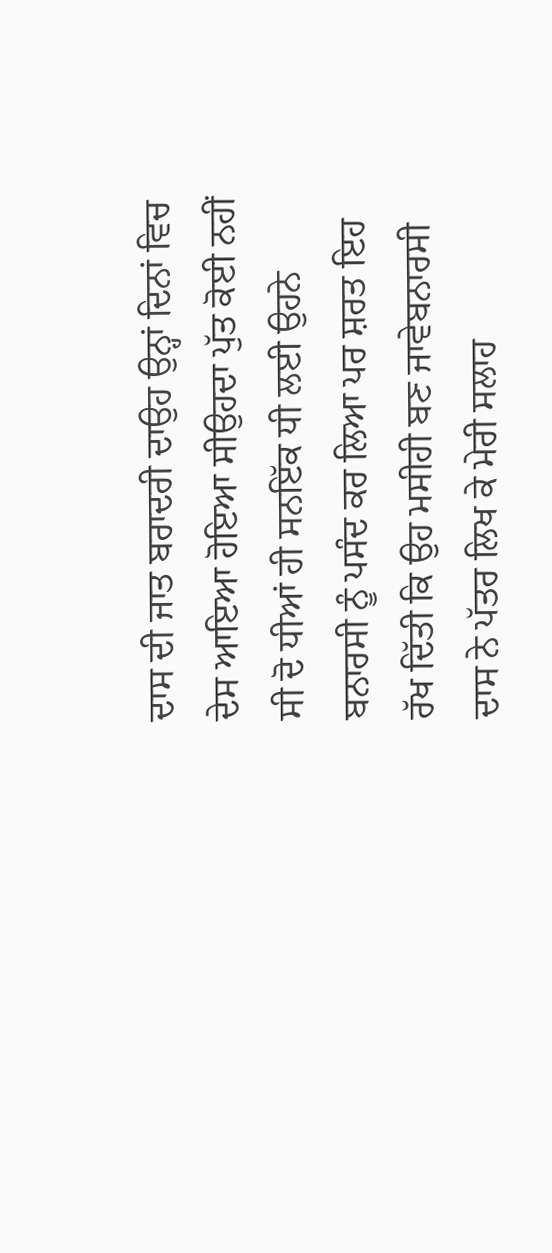ਦਾਸ ਦੀ ਜਾਤ ਬਰਾਦਰੀ ਦਾਉਹ ਉਨ੍ਹਾਂ ਦਿਨਾਂ ਵਿਚ ਦੇਸ ਆਇਆ ਹੋਇਆ ਸੀਉਹਦਾ ਪੁੱਤ ਕੋਈ ਨਹੀਂ ਸੀ ਦੋ ਧੀਆਂ ਹੀ ਸਨਇੱਕ ਧੀ ਲਈ ਉਹਨੇ ਬਨਾਰਸੀ ਨੂੰ ਪਸੰਦ ਕਰ ਲਿਆ ਪਰ ਸ਼ਰਤ ਇਹ ਰੱਖ ਦਿੱਤੀ ਕਿ ਉਹ ਮਸੀਹੀ ਬਣ ਜਾਵੇਬਨਾਰਸੀ ਦਾਸ ਨੇ ਪੱਤਰ ਲਿਖ ਕੇ ਮੇਰੀ ਸਲਾਹ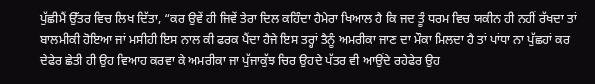ਪੁੱਛੀਮੈਂ ਉੱਤਰ ਵਿਚ ਲਿਖ ਦਿੱਤਾ, “ਕਰ ਉਵੇਂ ਹੀ ਜਿਵੇਂ ਤੇਰਾ ਦਿਲ ਕਹਿੰਦਾ ਹੈਮੇਰਾ ਖਿਆਲ ਹੈ ਕਿ ਜਦ ਤੂੰ ਧਰਮ ਵਿਚ ਯਕੀਨ ਹੀ ਨਹੀਂ ਰੱਖਦਾ ਤਾਂ ਬਾਲਮੀਕੀ ਹੋਇਆ ਜਾਂ ਮਸੀਹੀ ਇਸ ਨਾਲ ਕੀ ਫਰਕ ਪੈਂਦਾ ਹੈਜੇ ਇਸ ਤਰ੍ਹਾਂ ਤੈਨੂੰ ਅਮਰੀਕਾ ਜਾਣ ਦਾ ਮੌਕਾ ਮਿਲਦਾ ਹੈ ਤਾਂ ਪਾਂਧਾ ਨਾ ਪੁੱਛਹਾਂ ਕਰ ਦੇਫੇਰ ਛੇਤੀ ਹੀ ਉਹ ਵਿਆਹ ਕਰਵਾ ਕੇ ਅਮਰੀਕਾ ਜਾ ਪੁੱਜਾਕੁੱਝ ਚਿਰ ਉਹਦੇ ਪੱਤਰ ਵੀ ਆਉਂਦੇ ਰਹੇਫੇਰ ਉਹ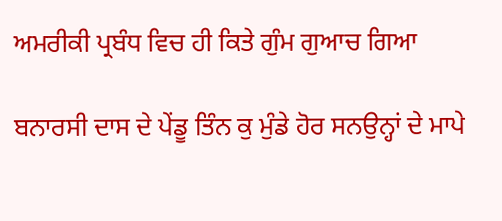ਅਮਰੀਕੀ ਪ੍ਰਬੰਧ ਵਿਚ ਹੀ ਕਿਤੇ ਗੁੰਮ ਗੁਆਚ ਗਿਆ

ਬਨਾਰਸੀ ਦਾਸ ਦੇ ਪੇਂਡੂ ਤਿੰਨ ਕੁ ਮੁੰਡੇ ਹੋਰ ਸਨਉਨ੍ਹਾਂ ਦੇ ਮਾਪੇ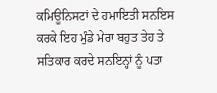ਕਮਿਊਨਿਸਟਾਂ ਦੇ ਹਮਾਇਤੀ ਸਨਇਸ ਕਰਕੇ ਇਹ ਮੁੰਡੇ ਮੇਰਾ ਬਹੁਤ ਤੇਹ ਤੇ ਸਤਿਕਾਰ ਕਰਦੇ ਸਨਇਨ੍ਹਾਂ ਨੂੰ ਪਤਾ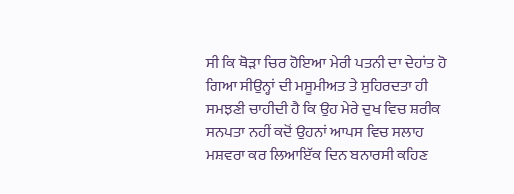ਸੀ ਕਿ ਥੋੜਾ ਚਿਰ ਹੋਇਆ ਮੇਰੀ ਪਤਨੀ ਦਾ ਦੇਹਾਂਤ ਹੋ ਗਿਆ ਸੀਉਨ੍ਹਾਂ ਦੀ ਮਸੂਮੀਅਤ ਤੇ ਸੁਹਿਰਦਤਾ ਹੀ ਸਮਝਣੀ ਚਾਹੀਦੀ ਹੈ ਕਿ ਉਹ ਮੇਰੇ ਦੁਖ ਵਿਚ ਸ਼ਰੀਕ ਸਨਪਤਾ ਨਹੀਂ ਕਦੋਂ ਉਹਨਾਂ ਆਪਸ ਵਿਚ ਸਲਾਹ ਮਸ਼ਵਰਾ ਕਰ ਲਿਆਇੱਕ ਦਿਨ ਬਨਾਰਸੀ ਕਹਿਣ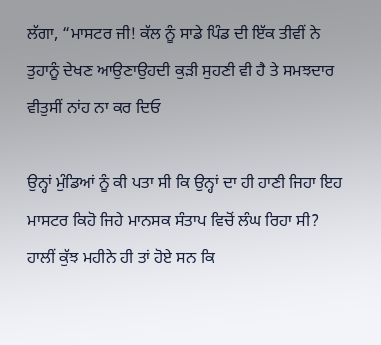ਲੱਗਾ, “ਮਾਸਟਰ ਜੀ! ਕੱਲ ਨੂੰ ਸਾਡੇ ਪਿੰਡ ਦੀ ਇੱਕ ਤੀਵੀਂ ਨੇ ਤੁਹਾਨੂੰ ਦੇਖਣ ਆਉਣਾਉਹਦੀ ਕੁੜੀ ਸੁਹਣੀ ਵੀ ਹੈ ਤੇ ਸਮਝਦਾਰ ਵੀਤੁਸੀਂ ਨਾਂਹ ਨਾ ਕਰ ਦਿਓ

ਉਨ੍ਹਾਂ ਮੁੰਡਿਆਂ ਨੂੰ ਕੀ ਪਤਾ ਸੀ ਕਿ ਉਨ੍ਹਾਂ ਦਾ ਹੀ ਹਾਣੀ ਜਿਹਾ ਇਹ ਮਾਸਟਰ ਕਿਹੋ ਜਿਹੇ ਮਾਨਸਕ ਸੰਤਾਪ ਵਿਚੋਂ ਲੰਘ ਰਿਹਾ ਸੀ? ਹਾਲੀਂ ਕੁੱਝ ਮਹੀਨੇ ਹੀ ਤਾਂ ਹੋਏ ਸਨ ਕਿ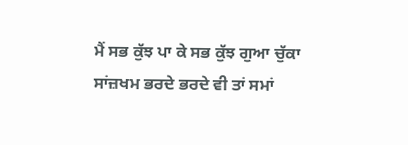ਮੈਂ ਸਭ ਕੁੱਝ ਪਾ ਕੇ ਸਭ ਕੁੱਝ ਗੁਆ ਚੁੱਕਾ ਸਾਂਜ਼ਖਮ ਭਰਦੇ ਭਰਦੇ ਵੀ ਤਾਂ ਸਮਾਂ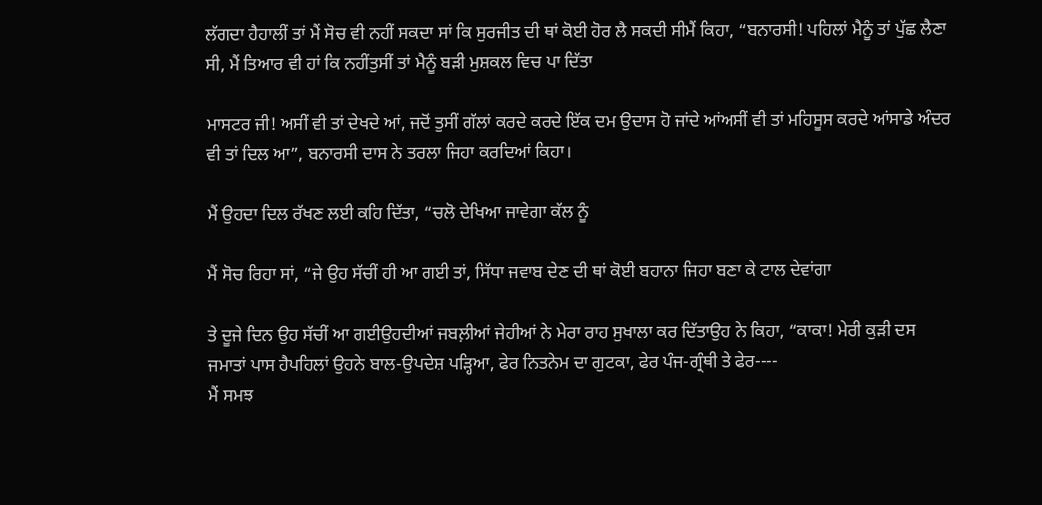ਲੱਗਦਾ ਹੈਹਾਲੀਂ ਤਾਂ ਮੈਂ ਸੋਚ ਵੀ ਨਹੀਂ ਸਕਦਾ ਸਾਂ ਕਿ ਸੁਰਜੀਤ ਦੀ ਥਾਂ ਕੋਈ ਹੋਰ ਲੈ ਸਕਦੀ ਸੀਮੈਂ ਕਿਹਾ, “ਬਨਾਰਸੀ! ਪਹਿਲਾਂ ਮੈਨੂੰ ਤਾਂ ਪੁੱਛ ਲੈਣਾ ਸੀ, ਮੈਂ ਤਿਆਰ ਵੀ ਹਾਂ ਕਿ ਨਹੀਂਤੁਸੀਂ ਤਾਂ ਮੈਨੂੰ ਬੜੀ ਮੁਸ਼ਕਲ ਵਿਚ ਪਾ ਦਿੱਤਾ

ਮਾਸਟਰ ਜੀ! ਅਸੀਂ ਵੀ ਤਾਂ ਦੇਖਦੇ ਆਂ, ਜਦੋਂ ਤੁਸੀਂ ਗੱਲਾਂ ਕਰਦੇ ਕਰਦੇ ਇੱਕ ਦਮ ਉਦਾਸ ਹੋ ਜਾਂਦੇ ਆਂਅਸੀਂ ਵੀ ਤਾਂ ਮਹਿਸੂਸ ਕਰਦੇ ਆਂਸਾਡੇ ਅੰਦਰ ਵੀ ਤਾਂ ਦਿਲ ਆ”, ਬਨਾਰਸੀ ਦਾਸ ਨੇ ਤਰਲਾ ਜਿਹਾ ਕਰਦਿਆਂ ਕਿਹਾ।

ਮੈਂ ਉਹਦਾ ਦਿਲ ਰੱਖਣ ਲਈ ਕਹਿ ਦਿੱਤਾ, “ਚਲੋ ਦੇਖਿਆ ਜਾਵੇਗਾ ਕੱਲ ਨੂੰ

ਮੈਂ ਸੋਚ ਰਿਹਾ ਸਾਂ, “ਜੇ ਉਹ ਸੱਚੀਂ ਹੀ ਆ ਗਈ ਤਾਂ, ਸਿੱਧਾ ਜਵਾਬ ਦੇਣ ਦੀ ਥਾਂ ਕੋਈ ਬਹਾਨਾ ਜਿਹਾ ਬਣਾ ਕੇ ਟਾਲ ਦੇਵਾਂਗਾ

ਤੇ ਦੂਜੇ ਦਿਨ ਉਹ ਸੱਚੀਂ ਆ ਗਈਉਹਦੀਆਂ ਜਬਲ਼ੀਆਂ ਜੇਹੀਆਂ ਨੇ ਮੇਰਾ ਰਾਹ ਸੁਖਾਲਾ ਕਰ ਦਿੱਤਾਉਹ ਨੇ ਕਿਹਾ, “ਕਾਕਾ! ਮੇਰੀ ਕੁੜੀ ਦਸ ਜਮਾਤਾਂ ਪਾਸ ਹੈਪਹਿਲਾਂ ਉਹਨੇ ਬਾਲ-ਉਪਦੇਸ਼ ਪੜ੍ਹਿਆ, ਫੇਰ ਨਿਤਨੇਮ ਦਾ ਗੁਟਕਾ, ਫੇਰ ਪੰਜ-ਗ੍ਰੰਥੀ ਤੇ ਫੇਰ----
ਮੈਂ ਸਮਝ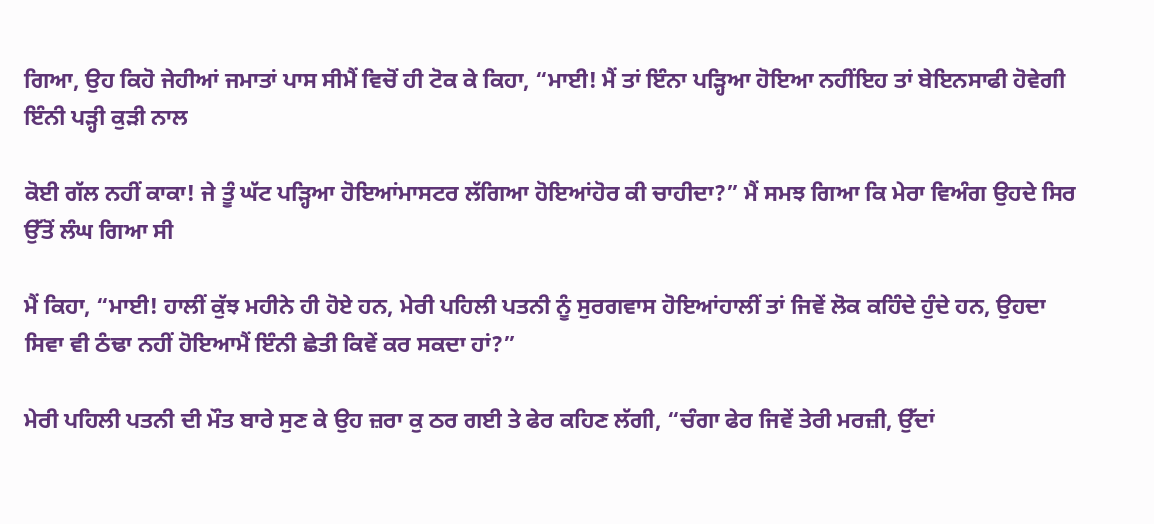ਗਿਆ, ਉਹ ਕਿਹੋ ਜੇਹੀਆਂ ਜਮਾਤਾਂ ਪਾਸ ਸੀਮੈਂ ਵਿਚੋਂ ਹੀ ਟੋਕ ਕੇ ਕਿਹਾ, “ਮਾਈ! ਮੈਂ ਤਾਂ ਇੰਨਾ ਪੜ੍ਹਿਆ ਹੋਇਆ ਨਹੀਂਇਹ ਤਾਂ ਬੇਇਨਸਾਫੀ ਹੋਵੇਗੀ ਇੰਨੀ ਪੜ੍ਹੀ ਕੁੜੀ ਨਾਲ

ਕੋਈ ਗੱਲ ਨਹੀਂ ਕਾਕਾ! ਜੇ ਤੂੰ ਘੱਟ ਪੜ੍ਹਿਆ ਹੋਇਆਂਮਾਸਟਰ ਲੱਗਿਆ ਹੋਇਆਂਹੋਰ ਕੀ ਚਾਹੀਦਾ?” ਮੈਂ ਸਮਝ ਗਿਆ ਕਿ ਮੇਰਾ ਵਿਅੰਗ ਉਹਦੇ ਸਿਰ ਉੱਤੋਂ ਲੰਘ ਗਿਆ ਸੀ

ਮੈਂ ਕਿਹਾ, “ਮਾਈ! ਹਾਲੀਂ ਕੁੱਝ ਮਹੀਨੇ ਹੀ ਹੋਏ ਹਨ, ਮੇਰੀ ਪਹਿਲੀ ਪਤਨੀ ਨੂੰ ਸੁਰਗਵਾਸ ਹੋਇਆਂਹਾਲੀਂ ਤਾਂ ਜਿਵੇਂ ਲੋਕ ਕਹਿੰਦੇ ਹੁੰਦੇ ਹਨ, ਉਹਦਾ ਸਿਵਾ ਵੀ ਠੰਢਾ ਨਹੀਂ ਹੋਇਆਮੈਂ ਇੰਨੀ ਛੇਤੀ ਕਿਵੇਂ ਕਰ ਸਕਦਾ ਹਾਂ?”

ਮੇਰੀ ਪਹਿਲੀ ਪਤਨੀ ਦੀ ਮੌਤ ਬਾਰੇ ਸੁਣ ਕੇ ਉਹ ਜ਼ਰਾ ਕੁ ਠਰ ਗਈ ਤੇ ਫੇਰ ਕਹਿਣ ਲੱਗੀ, “ਚੰਗਾ ਫੇਰ ਜਿਵੇਂ ਤੇਰੀ ਮਰਜ਼ੀ, ਉੱਦਾਂ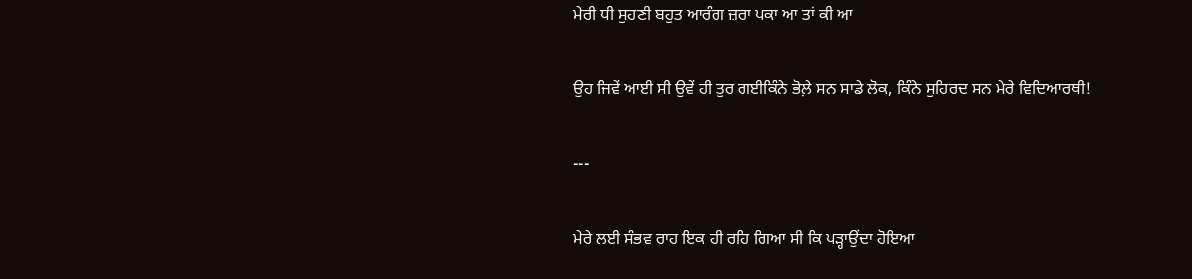ਮੇਰੀ ਧੀ ਸੁਹਣੀ ਬਹੁਤ ਆਰੰਗ ਜ਼ਰਾ ਪਕਾ ਆ ਤਾਂ ਕੀ ਆ

ਉਹ ਜਿਵੇਂ ਆਈ ਸੀ ਉਵੇਂ ਹੀ ਤੁਰ ਗਈਕਿੰਨੇ ਭੋਲ਼ੇ ਸਨ ਸਾਡੇ ਲੋਕ, ਕਿੰਨੇ ਸੁਹਿਰਦ ਸਨ ਮੇਰੇ ਵਿਦਿਆਰਥੀ!

---

ਮੇਰੇ ਲਈ ਸੰਭਵ ਰਾਹ ਇਕ ਹੀ ਰਹਿ ਗਿਆ ਸੀ ਕਿ ਪੜ੍ਹਾਉਂਦਾ ਹੋਇਆ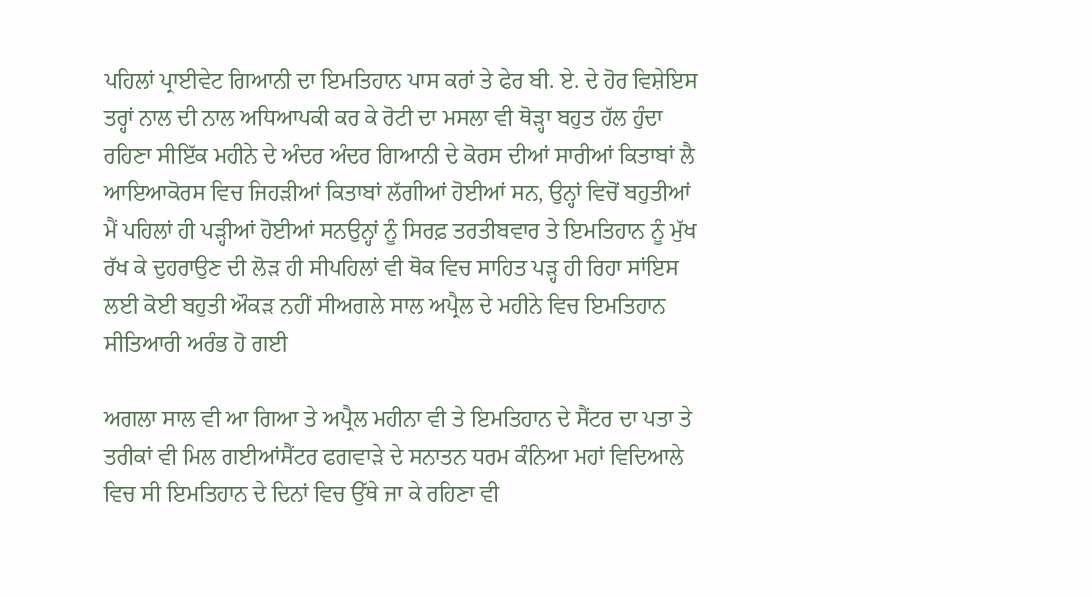ਪਹਿਲਾਂ ਪ੍ਰਾਈਵੇਟ ਗਿਆਨੀ ਦਾ ਇਮਤਿਹਾਨ ਪਾਸ ਕਰਾਂ ਤੇ ਫੇਰ ਬੀ. ਏ. ਦੇ ਹੋਰ ਵਿਸ਼ੇਇਸ ਤਰ੍ਹਾਂ ਨਾਲ ਦੀ ਨਾਲ ਅਧਿਆਪਕੀ ਕਰ ਕੇ ਰੋਟੀ ਦਾ ਮਸਲਾ ਵੀ ਥੋੜ੍ਹਾ ਬਹੁਤ ਹੱਲ ਹੁੰਦਾ ਰਹਿਣਾ ਸੀਇੱਕ ਮਹੀਨੇ ਦੇ ਅੰਦਰ ਅੰਦਰ ਗਿਆਨੀ ਦੇ ਕੋਰਸ ਦੀਆਂ ਸਾਰੀਆਂ ਕਿਤਾਬਾਂ ਲੈ ਆਇਆਕੋਰਸ ਵਿਚ ਜਿਹੜੀਆਂ ਕਿਤਾਬਾਂ ਲੱਗੀਆਂ ਹੋਈਆਂ ਸਨ, ਉਨ੍ਹਾਂ ਵਿਚੋਂ ਬਹੁਤੀਆਂ ਮੈਂ ਪਹਿਲਾਂ ਹੀ ਪੜ੍ਹੀਆਂ ਹੋਈਆਂ ਸਨਉਨ੍ਹਾਂ ਨੂੰ ਸਿਰਫ਼ ਤਰਤੀਬਵਾਰ ਤੇ ਇਮਤਿਹਾਨ ਨੂੰ ਮੁੱਖ ਰੱਖ ਕੇ ਦੁਹਰਾਉਣ ਦੀ ਲੋੜ ਹੀ ਸੀਪਹਿਲਾਂ ਵੀ ਥੋਕ ਵਿਚ ਸਾਹਿਤ ਪੜ੍ਹ ਹੀ ਰਿਹਾ ਸਾਂਇਸ ਲਈ ਕੋਈ ਬਹੁਤੀ ਔਕੜ ਨਹੀਂ ਸੀਅਗਲੇ ਸਾਲ ਅਪ੍ਰੈਲ ਦੇ ਮਹੀਨੇ ਵਿਚ ਇਮਤਿਹਾਨ ਸੀਤਿਆਰੀ ਅਰੰਭ ਹੋ ਗਈ

ਅਗਲਾ ਸਾਲ ਵੀ ਆ ਗਿਆ ਤੇ ਅਪ੍ਰੈਲ ਮਹੀਨਾ ਵੀ ਤੇ ਇਮਤਿਹਾਨ ਦੇ ਸੈਂਟਰ ਦਾ ਪਤਾ ਤੇ ਤਰੀਕਾਂ ਵੀ ਮਿਲ ਗਈਆਂਸੈਂਟਰ ਫਗਵਾੜੇ ਦੇ ਸਨਾਤਨ ਧਰਮ ਕੰਨਿਆ ਮਹਾਂ ਵਿਦਿਆਲੇ ਵਿਚ ਸੀ ਇਮਤਿਹਾਨ ਦੇ ਦਿਨਾਂ ਵਿਚ ਉੱਥੇ ਜਾ ਕੇ ਰਹਿਣਾ ਵੀ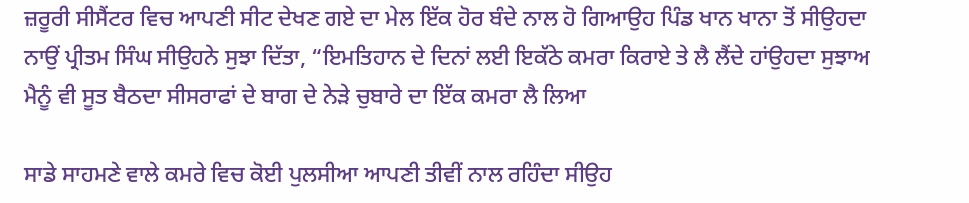ਜ਼ਰੂਰੀ ਸੀਸੈਂਟਰ ਵਿਚ ਆਪਣੀ ਸੀਟ ਦੇਖਣ ਗਏ ਦਾ ਮੇਲ ਇੱਕ ਹੋਰ ਬੰਦੇ ਨਾਲ ਹੋ ਗਿਆਉਹ ਪਿੰਡ ਖਾਨ ਖਾਨਾ ਤੋਂ ਸੀਉਹਦਾ ਨਾਉਂ ਪ੍ਰੀਤਮ ਸਿੰਘ ਸੀਉਹਨੇ ਸੁਝਾ ਦਿੱਤਾ, “ਇਮਤਿਹਾਨ ਦੇ ਦਿਨਾਂ ਲਈ ਇਕੱਠੇ ਕਮਰਾ ਕਿਰਾਏ ਤੇ ਲੈ ਲੈਂਦੇ ਹਾਂਉਹਦਾ ਸੁਝਾਅ ਮੈਨੂੰ ਵੀ ਸੂਤ ਬੈਠਦਾ ਸੀਸਰਾਫਾਂ ਦੇ ਬਾਗ ਦੇ ਨੇੜੇ ਚੁਬਾਰੇ ਦਾ ਇੱਕ ਕਮਰਾ ਲੈ ਲਿਆ

ਸਾਡੇ ਸਾਹਮਣੇ ਵਾਲੇ ਕਮਰੇ ਵਿਚ ਕੋਈ ਪੁਲਸੀਆ ਆਪਣੀ ਤੀਵੀਂ ਨਾਲ ਰਹਿੰਦਾ ਸੀਉਹ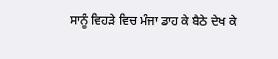ਸਾਨੂੰ ਵਿਹੜੇ ਵਿਚ ਮੰਜਾ ਡਾਹ ਕੇ ਬੈਠੇ ਦੇਖ ਕੇ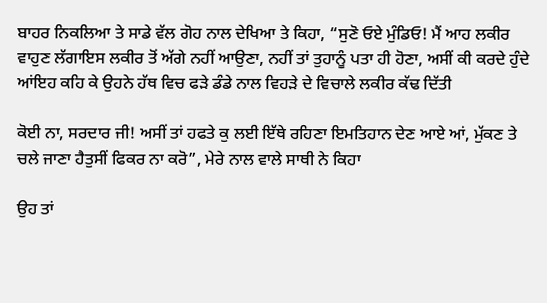ਬਾਹਰ ਨਿਕਲਿਆ ਤੇ ਸਾਡੇ ਵੱਲ ਗੋਹ ਨਾਲ ਦੇਖਿਆ ਤੇ ਕਿਹਾ, “ਸੁਣੋ ਓਏ ਮੁੰਡਿਓ! ਮੈਂ ਆਹ ਲਕੀਰ ਵਾਹੁਣ ਲੱਗਾਇਸ ਲਕੀਰ ਤੋਂ ਅੱਗੇ ਨਹੀਂ ਆਉਣਾ, ਨਹੀਂ ਤਾਂ ਤੁਹਾਨੂੰ ਪਤਾ ਹੀ ਹੋਣਾ, ਅਸੀਂ ਕੀ ਕਰਦੇ ਹੁੰਦੇ ਆਂਇਹ ਕਹਿ ਕੇ ਉਹਨੇ ਹੱਥ ਵਿਚ ਫੜੇ ਡੰਡੇ ਨਾਲ ਵਿਹੜੇ ਦੇ ਵਿਚਾਲੇ ਲਕੀਰ ਕੱਢ ਦਿੱਤੀ

ਕੋਈ ਨਾ, ਸਰਦਾਰ ਜੀ! ਅਸੀਂ ਤਾਂ ਹਫਤੇ ਕੁ ਲਈ ਇੱਥੇ ਰਹਿਣਾ ਇਮਤਿਹਾਨ ਦੇਣ ਆਏ ਆਂ, ਮੁੱਕਣ ਤੇ ਚਲੇ ਜਾਣਾ ਹੈਤੁਸੀਂ ਫਿਕਰ ਨਾ ਕਰੋ”, ਮੇਰੇ ਨਾਲ ਵਾਲੇ ਸਾਥੀ ਨੇ ਕਿਹਾ

ਉਹ ਤਾਂ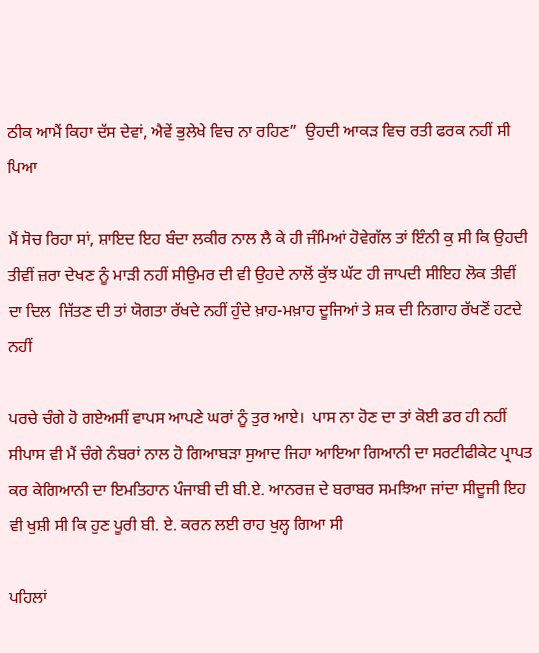ਠੀਕ ਆਮੈਂ ਕਿਹਾ ਦੱਸ ਦੇਵਾਂ, ਐਵੇਂ ਭੁਲੇਖੇ ਵਿਚ ਨਾ ਰਹਿਣ”  ਉਹਦੀ ਆਕੜ ਵਿਚ ਰਤੀ ਫਰਕ ਨਹੀਂ ਸੀ ਪਿਆ

ਮੈਂ ਸੋਚ ਰਿਹਾ ਸਾਂ, ਸ਼ਾਇਦ ਇਹ ਬੰਦਾ ਲਕੀਰ ਨਾਲ ਲੈ ਕੇ ਹੀ ਜੰਮਿਆਂ ਹੋਵੇਗੱਲ ਤਾਂ ਇੰਨੀ ਕੁ ਸੀ ਕਿ ਉਹਦੀ ਤੀਵੀਂ ਜ਼ਰਾ ਦੇਖਣ ਨੂੰ ਮਾੜੀ ਨਹੀਂ ਸੀਉਮਰ ਦੀ ਵੀ ਉਹਦੇ ਨਾਲੋਂ ਕੁੱਝ ਘੱਟ ਹੀ ਜਾਪਦੀ ਸੀਇਹ ਲੋਕ ਤੀਵੀਂ ਦਾ ਦਿਲ  ਜਿੱਤਣ ਦੀ ਤਾਂ ਯੋਗਤਾ ਰੱਖਦੇ ਨਹੀਂ ਹੁੰਦੇ ਖ਼ਾਹ-ਮਖ਼ਾਹ ਦੂਜਿਆਂ ਤੇ ਸ਼ਕ ਦੀ ਨਿਗਾਹ ਰੱਖਣੋਂ ਹਟਦੇ ਨਹੀਂ

ਪਰਚੇ ਚੰਗੇ ਹੋ ਗਏਅਸੀਂ ਵਾਪਸ ਆਪਣੇ ਘਰਾਂ ਨੂੰ ਤੁਰ ਆਏ।  ਪਾਸ ਨਾ ਹੋਣ ਦਾ ਤਾਂ ਕੋਈ ਡਰ ਹੀ ਨਹੀਂ ਸੀਪਾਸ ਵੀ ਮੈਂ ਚੰਗੇ ਨੰਬਰਾਂ ਨਾਲ ਹੋ ਗਿਆਬੜਾ ਸੁਆਦ ਜਿਹਾ ਆਇਆ ਗਿਆਨੀ ਦਾ ਸਰਟੀਫੀਕੇਟ ਪ੍ਰਾਪਤ ਕਰ ਕੇਗਿਆਨੀ ਦਾ ਇਮਤਿਹਾਨ ਪੰਜਾਬੀ ਦੀ ਬੀ.ਏ. ਆਨਰਜ਼ ਦੇ ਬਰਾਬਰ ਸਮਝਿਆ ਜਾਂਦਾ ਸੀਦੂਜੀ ਇਹ ਵੀ ਖੁਸ਼ੀ ਸੀ ਕਿ ਹੁਣ ਪੂਰੀ ਬੀ. ਏ. ਕਰਨ ਲਈ ਰਾਹ ਖੁਲ੍ਹ ਗਿਆ ਸੀ

ਪਹਿਲਾਂ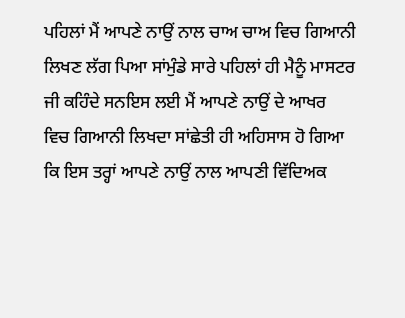ਪਹਿਲਾਂ ਮੈਂ ਆਪਣੇ ਨਾਉਂ ਨਾਲ ਚਾਅ ਚਾਅ ਵਿਚ ਗਿਆਨੀ ਲਿਖਣ ਲੱਗ ਪਿਆ ਸਾਂਮੁੰਡੇ ਸਾਰੇ ਪਹਿਲਾਂ ਹੀ ਮੈਨੂੰ ਮਾਸਟਰ ਜੀ ਕਹਿੰਦੇ ਸਨਇਸ ਲਈ ਮੈਂ ਆਪਣੇ ਨਾਉਂ ਦੇ ਆਖਰ ਵਿਚ ਗਿਆਨੀ ਲਿਖਦਾ ਸਾਂਛੇਤੀ ਹੀ ਅਹਿਸਾਸ ਹੋ ਗਿਆ ਕਿ ਇਸ ਤਰ੍ਹਾਂ ਆਪਣੇ ਨਾਉਂ ਨਾਲ ਆਪਣੀ ਵਿੱਦਿਅਕ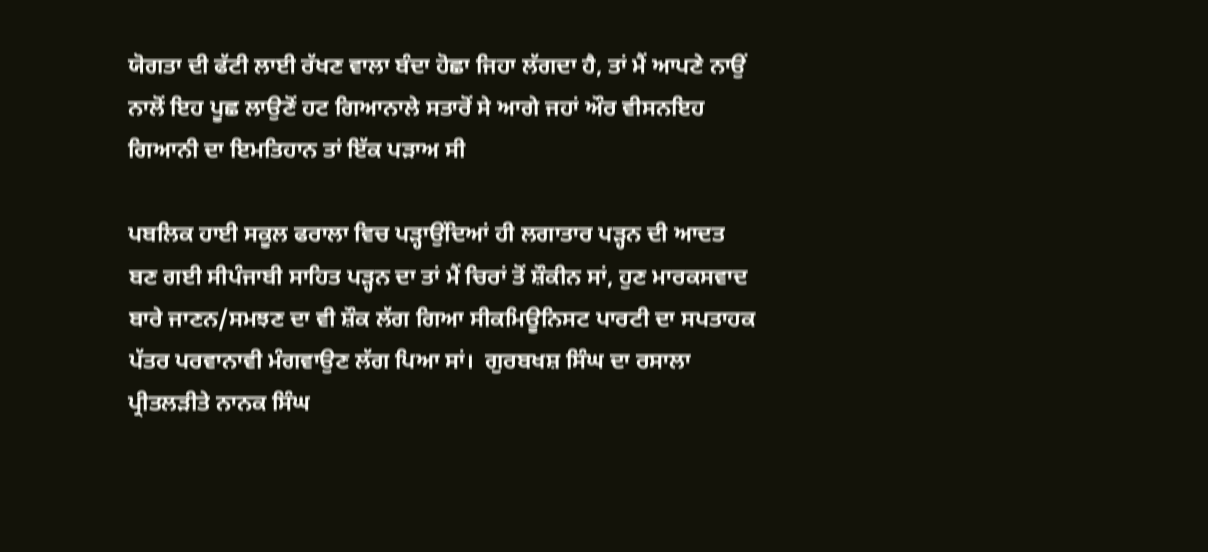ਯੋਗਤਾ ਦੀ ਫੱਟੀ ਲਾਈ ਰੱਖਣ ਵਾਲਾ ਬੰਦਾ ਹੋਛਾ ਜਿਹਾ ਲੱਗਦਾ ਹੈ, ਤਾਂ ਮੈਂ ਆਪਣੇ ਨਾਉਂ ਨਾਲੋਂ ਇਹ ਪੂਛ ਲਾਉਣੋਂ ਹਟ ਗਿਆਨਾਲੇ ਸਤਾਰੋਂ ਸੇ ਆਗੇ ਜਹਾਂ ਔਰ ਵੀਸਨਇਹ ਗਿਆਨੀ ਦਾ ਇਮਤਿਹਾਨ ਤਾਂ ਇੱਕ ਪੜਾਅ ਸੀ

ਪਬਲਿਕ ਹਾਈ ਸਕੂਲ ਫਰਾਲਾ ਵਿਚ ਪੜ੍ਹਾਉਂਦਿਆਂ ਹੀ ਲਗਾਤਾਰ ਪੜ੍ਹਨ ਦੀ ਆਦਤ ਬਣ ਗਈ ਸੀਪੰਜਾਬੀ ਸਾਹਿਤ ਪੜ੍ਹਨ ਦਾ ਤਾਂ ਮੈਂ ਚਿਰਾਂ ਤੋਂ ਸ਼ੌਕੀਨ ਸਾਂ, ਹੁਣ ਮਾਰਕਸਵਾਦ ਬਾਰੇ ਜਾਣਨ/ਸਮਝਣ ਦਾ ਵੀ ਸ਼ੌਕ ਲੱਗ ਗਿਆ ਸੀਕਮਿਊਨਿਸਟ ਪਾਰਟੀ ਦਾ ਸਪਤਾਹਕ ਪੱਤਰ ਪਰਵਾਨਾਵੀ ਮੰਗਵਾਉਣ ਲੱਗ ਪਿਆ ਸਾਂ।  ਗੁਰਬਖਸ਼ ਸਿੰਘ ਦਾ ਰਸਾਲਾ ਪ੍ਰੀਤਲੜੀਤੇ ਨਾਨਕ ਸਿੰਘ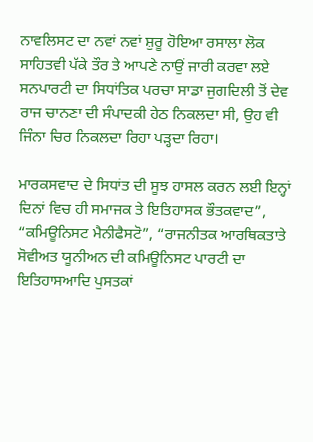ਨਾਵਲਿਸਟ ਦਾ ਨਵਾਂ ਨਵਾਂ ਸ਼ੁਰੂ ਹੋਇਆ ਰਸਾਲਾ ਲੋਕ ਸਾਹਿਤਵੀ ਪੱਕੇ ਤੌਰ ਤੇ ਆਪਣੇ ਨਾਉਂ ਜਾਰੀ ਕਰਵਾ ਲਏ ਸਨਪਾਰਟੀ ਦਾ ਸਿਧਾਂਤਿਕ ਪਰਚਾ ਸਾਡਾ ਜੁਗਦਿਲੀ ਤੋਂ ਦੇਵ ਰਾਜ ਚਾਨਣਾ ਦੀ ਸੰਪਾਦਕੀ ਹੇਠ ਨਿਕਲਦਾ ਸੀ, ਉਹ ਵੀ ਜਿੰਨਾ ਚਿਰ ਨਿਕਲਦਾ ਰਿਹਾ ਪੜ੍ਹਦਾ ਰਿਹਾ।

ਮਾਰਕਸਵਾਦ ਦੇ ਸਿਧਾਂਤ ਦੀ ਸੂਝ ਹਾਸਲ ਕਰਨ ਲਈ ਇਨ੍ਹਾਂ ਦਿਨਾਂ ਵਿਚ ਹੀ ਸਮਾਜਕ ਤੇ ਇਤਿਹਾਸਕ ਭੌਤਕਵਾਦ”, “ਕਮਿਊਨਿਸਟ ਮੈਨੀਫੈਸਟੋ”, “ਰਾਜਨੀਤਕ ਆਰਥਿਕਤਾਤੇ ਸੋਵੀਅਤ ਯੂਨੀਅਨ ਦੀ ਕਮਿਊਨਿਸਟ ਪਾਰਟੀ ਦਾ ਇਤਿਹਾਸਆਦਿ ਪੁਸਤਕਾਂ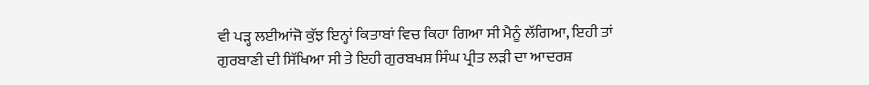ਵੀ ਪੜ੍ਹ ਲਈਆਂਜੋ ਕੁੱਝ ਇਨ੍ਹਾਂ ਕਿਤਾਬਾਂ ਵਿਚ ਕਿਹਾ ਗਿਆ ਸੀ ਮੈਨੂੰ ਲੱਗਿਆ, ਇਹੀ ਤਾਂ ਗੁਰਬਾਣੀ ਦੀ ਸਿੱਖਿਆ ਸੀ ਤੇ ਇਹੀ ਗੁਰਬਖਸ਼ ਸਿੰਘ ਪ੍ਰੀਤ ਲੜੀ ਦਾ ਆਦਰਸ਼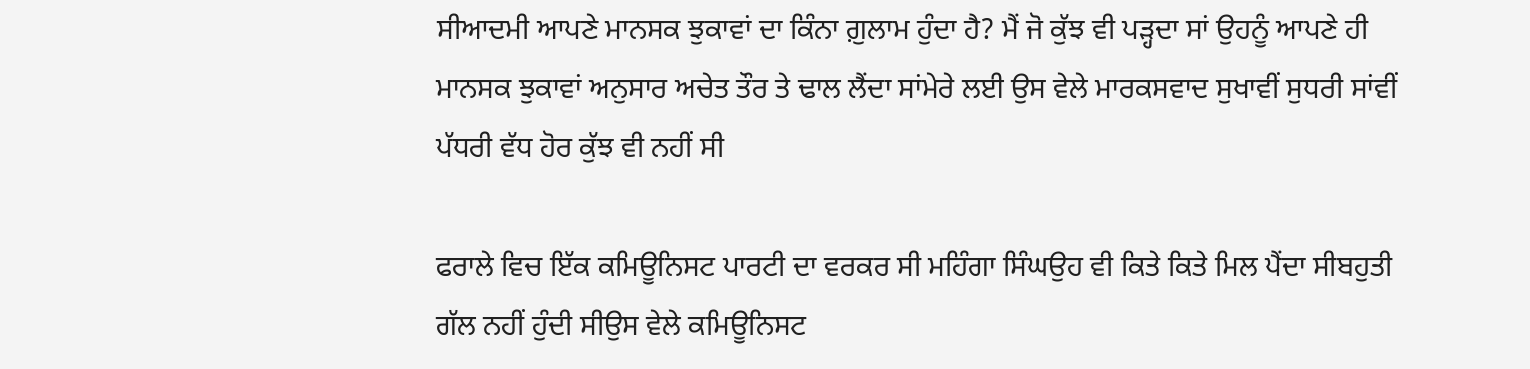ਸੀਆਦਮੀ ਆਪਣੇ ਮਾਨਸਕ ਝੁਕਾਵਾਂ ਦਾ ਕਿੰਨਾ ਗ਼ੁਲਾਮ ਹੁੰਦਾ ਹੈ? ਮੈਂ ਜੋ ਕੁੱਝ ਵੀ ਪੜ੍ਹਦਾ ਸਾਂ ਉਹਨੂੰ ਆਪਣੇ ਹੀ ਮਾਨਸਕ ਝੁਕਾਵਾਂ ਅਨੁਸਾਰ ਅਚੇਤ ਤੌਰ ਤੇ ਢਾਲ ਲੈਂਦਾ ਸਾਂਮੇਰੇ ਲਈ ਉਸ ਵੇਲੇ ਮਾਰਕਸਵਾਦ ਸੁਖਾਵੀਂ ਸੁਧਰੀ ਸਾਂਵੀਂ ਪੱਧਰੀ ਵੱਧ ਹੋਰ ਕੁੱਝ ਵੀ ਨਹੀਂ ਸੀ

ਫਰਾਲੇ ਵਿਚ ਇੱਕ ਕਮਿਊਨਿਸਟ ਪਾਰਟੀ ਦਾ ਵਰਕਰ ਸੀ ਮਹਿੰਗਾ ਸਿੰਘਉਹ ਵੀ ਕਿਤੇ ਕਿਤੇ ਮਿਲ ਪੈਂਦਾ ਸੀਬਹੁਤੀ ਗੱਲ ਨਹੀਂ ਹੁੰਦੀ ਸੀਉਸ ਵੇਲੇ ਕਮਿਊਨਿਸਟ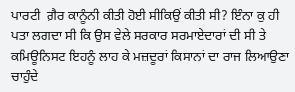ਪਾਰਟੀ  ਗ਼ੈਰ ਕਾਨੂੰਨੀ ਕੀਤੀ ਹੋਈ ਸੀਕਿਉਂ ਕੀਤੀ ਸੀ? ਇੰਨਾ ਕੁ ਹੀ ਪਤਾ ਲਗਦਾ ਸੀ ਕਿ ਉਸ ਵੇਲੇ ਸਰਕਾਰ ਸਰਮਾਏਦਾਰਾਂ ਦੀ ਸੀ ਤੇ ਕਮਿਊਨਿਸਟ ਇਹਨੂੰ ਲਾਹ ਕੇ ਮਜ਼ਦੂਰਾਂ ਕਿਸਾਨਾਂ ਦਾ ਰਾਜ ਲਿਆਉਣਾ ਚਾਹੁੰਦੇ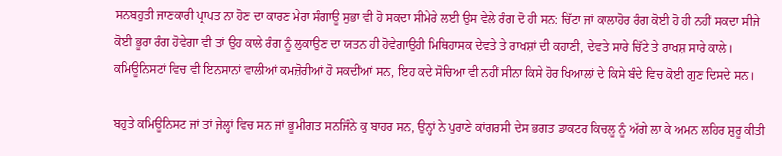ਸਨਬਹੁਤੀ ਜਾਣਕਾਰੀ ਪ੍ਰਾਪਤ ਨਾ ਹੋਣ ਦਾ ਕਾਰਣ ਮੇਰਾ ਸੰਗਾਊ ਸੁਭਾ ਵੀ ਹੋ ਸਕਦਾ ਸੀਮੇਰੇ ਲਈ ਉਸ ਵੇਲੇ ਰੰਗ ਦੋ ਹੀ ਸਨ: ਚਿੱਟਾ ਜਾਂ ਕਾਲਾਹੋਰ ਰੰਗ ਕੋਈ ਹੋ ਹੀ ਨਹੀਂ ਸਕਦਾ ਸੀਜੇ ਕੋਈ ਭੂਰਾ ਰੰਗ ਹੋਵੇਗਾ ਵੀ ਤਾਂ ਉਹ ਕਾਲੇ ਰੰਗ ਨੂੰ ਲੁਕਾਉਣ ਦਾ ਯਤਨ ਹੀ ਹੋਵੇਗਾਉਹੀ ਮਿਥਿਹਾਸਕ ਦੇਵਤੇ ਤੇ ਰਾਖਸ਼ਾਂ ਦੀ ਕਹਾਣੀ, ਦੇਵਤੇ ਸਾਰੇ ਚਿੱਟੇ ਤੇ ਰਾਖਸ਼ ਸਾਰੇ ਕਾਲੇ।  ਕਮਿਊਨਿਸਟਾਂ ਵਿਚ ਵੀ ਇਨਸਾਨਾਂ ਵਾਲੀਆਂ ਕਮਜ਼ੋਰੀਆਂ ਹੋ ਸਕਦੀਂਆਂ ਸਨ, ਇਹ ਕਦੇ ਸੋਚਿਆ ਵੀ ਨਹੀਂ ਸੀਨਾ ਕਿਸੇ ਹੋਰ ਖਿਆਲਾਂ ਦੇ ਕਿਸੇ ਬੰਦੇ ਵਿਚ ਕੋਈ ਗੁਣ ਦਿਸਦੇ ਸਨ।

ਬਹੁਤੇ ਕਮਿਊਨਿਸਟ ਜਾਂ ਤਾਂ ਜੇਲ੍ਹਾਂ ਵਿਚ ਸਨ ਜਾਂ ਭੂਮੀਗਤ ਸਨਜਿੰਨੇ ਕੁ ਬਾਹਰ ਸਨ, ਉਨ੍ਹਾਂ ਨੇ ਪੁਰਾਣੇ ਕਾਂਗਰਸੀ ਦੇਸ ਭਗਤ ਡਾਕਟਰ ਕਿਚਲੂ ਨੂੰ ਅੱਗੇ ਲਾ ਕੇ ਅਮਨ ਲਹਿਰ ਸ਼ੁਰੂ ਕੀਤੀ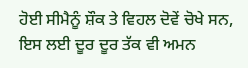ਹੋਈ ਸੀਮੈਨੂੰ ਸ਼ੌਕ ਤੇ ਵਿਹਲ ਦੋਵੇਂ ਚੋਖੇ ਸਨ, ਇਸ ਲਈ ਦੂਰ ਦੂਰ ਤੱਕ ਵੀ ਅਮਨ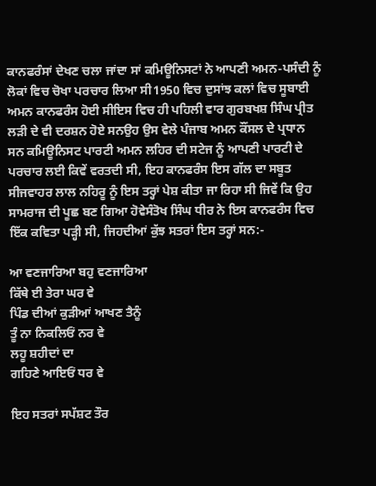ਕਾਨਫਰੰਸਾਂ ਦੇਖਣ ਚਲਾ ਜਾਂਦਾ ਸਾਂ ਕਮਿਊਨਿਸਟਾਂ ਨੇ ਆਪਣੀ ਅਮਨ-ਪਸੰਦੀ ਨੂੰ ਲੋਕਾਂ ਵਿਚ ਚੋਖਾ ਪਰਚਾਰ ਲਿਆ ਸੀ1950 ਵਿਚ ਦੁਸਾਂਝ ਕਲਾਂ ਵਿਚ ਸੂਬਾਈ ਅਮਨ ਕਾਨਫਰੰਸ ਹੋਈ ਸੀਇਸ ਵਿਚ ਹੀ ਪਹਿਲੀ ਵਾਰ ਗੁਰਬਖਸ਼ ਸਿੰਘ ਪ੍ਰੀਤ ਲੜੀ ਦੇ ਵੀ ਦਰਸ਼ਨ ਹੋਏ ਸਨਉਹ ਉਸ ਵੇਲੇ ਪੰਜਾਬ ਅਮਨ ਕੌਂਸਲ ਦੇ ਪ੍ਰਧਾਨ ਸਨ ਕਮਿਊਨਿਸਟ ਪਾਰਟੀ ਅਮਨ ਲਹਿਰ ਦੀ ਸਟੇਜ ਨੂੰ ਆਪਣੀ ਪਾਰਟੀ ਦੇ ਪਰਚਾਰ ਲਈ ਕਿਵੇਂ ਵਰਤਦੀ ਸੀ, ਇਹ ਕਾਨਫਰੰਸ ਇਸ ਗੱਲ ਦਾ ਸਬੂਤ ਸੀਜਵਾਹਰ ਲਾਲ ਨਹਿਰੂ ਨੂੰ ਇਸ ਤਰ੍ਹਾਂ ਪੇਸ਼ ਕੀਤਾ ਜਾ ਰਿਹਾ ਸੀ ਜਿਵੇਂ ਕਿ ਉਹ ਸਾਮਰਾਜ ਦੀ ਪੂਛ ਬਣ ਗਿਆ ਹੋਵੇਸੰਤੋਖ ਸਿੰਘ ਧੀਰ ਨੇ ਇਸ ਕਾਨਫਰੰਸ ਵਿਚ ਇੱਕ ਕਵਿਤਾ ਪੜ੍ਹੀ ਸੀ, ਜਿਹਦੀਆਂ ਕੁੱਝ ਸਤਰਾਂ ਇਸ ਤਰ੍ਹਾਂ ਸਨ:-

ਆ ਵਣਜਾਰਿਆ ਬਹੁ ਵਣਜਾਰਿਆ
ਕਿੱਥੇ ਈ ਤੇਰਾ ਘਰ ਵੇ
ਪਿੰਡ ਦੀਆਂ ਕੁੜੀਆਂ ਆਖਣ ਤੈਨੂੰ
ਤੂੰ ਨਾ ਨਿਕਲਿਓਂ ਨਰ ਵੇ
ਲਹੂ ਸ਼ਹੀਦਾਂ ਦਾ
ਗਹਿਣੇ ਆਇਓਂ ਧਰ ਵੇ

ਇਹ ਸਤਰਾਂ ਸਪੱਸ਼ਟ ਤੌਰ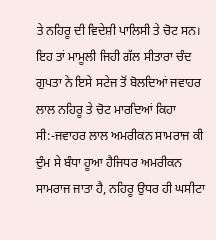ਤੇ ਨਹਿਰੂ ਦੀ ਵਿਦੇਸ਼ੀ ਪਾਲਿਸੀ ਤੇ ਚੋਟ ਸਨ।  ਇਹ ਤਾਂ ਮਾਮੂਲੀ ਜਿਹੀ ਗੱਲ ਸੀਤਾਰਾ ਚੰਦ ਗੁਪਤਾ ਨੇ ਇਸੇ ਸਟੇਜ ਤੋਂ ਬੋਲਦਿਆਂ ਜਵਾਹਰ ਲਾਲ ਨਹਿਰੂ ਤੇ ਚੋਟ ਮਾਰਦਿਆਂ ਕਿਹਾ ਸੀ:-ਜਵਾਹਰ ਲਾਲ ਅਮਰੀਕਨ ਸਾਮਰਾਜ ਕੀ ਦੁੰਮ ਸੇ ਬੰਧਾ ਹੂਆ ਹੈਜਿਧਰ ਅਮਰੀਕਨ ਸਾਮਰਾਜ ਜਾਤਾ ਹੈ, ਨਹਿਰੂ ਉਧਰ ਹੀ ਘਸੀਟਾ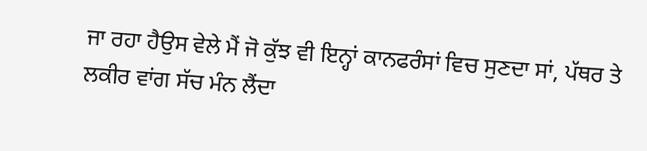ਜਾ ਰਹਾ ਹੈਉਸ ਵੇਲੇ ਮੈਂ ਜੋ ਕੁੱਝ ਵੀ ਇਨ੍ਹਾਂ ਕਾਨਫਰੰਸਾਂ ਵਿਚ ਸੁਣਦਾ ਸਾਂ, ਪੱਥਰ ਤੇ ਲਕੀਰ ਵਾਂਗ ਸੱਚ ਮੰਨ ਲੈਂਦਾ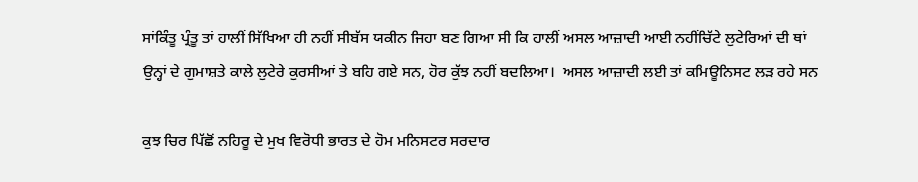ਸਾਂਕਿੰਤੂ ਪ੍ਰੰਤੂ ਤਾਂ ਹਾਲੀਂ ਸਿੱਖਿਆ ਹੀ ਨਹੀਂ ਸੀਬੱਸ ਯਕੀਨ ਜਿਹਾ ਬਣ ਗਿਆ ਸੀ ਕਿ ਹਾਲੀਂ ਅਸਲ ਆਜ਼ਾਦੀ ਆਈ ਨਹੀਂਚਿੱਟੇ ਲੁਟੇਰਿਆਂ ਦੀ ਥਾਂ ਉਨ੍ਹਾਂ ਦੇ ਗੁਮਾਸ਼ਤੇ ਕਾਲੇ ਲੁਟੇਰੇ ਕੁਰਸੀਆਂ ਤੇ ਬਹਿ ਗਏ ਸਨ, ਹੋਰ ਕੁੱਝ ਨਹੀਂ ਬਦਲਿਆ।  ਅਸਲ ਆਜ਼ਾਦੀ ਲਈ ਤਾਂ ਕਮਿਊਨਿਸਟ ਲੜ ਰਹੇ ਸਨ

ਕੁਝ ਚਿਰ ਪਿੱਛੋਂ ਨਹਿਰੂ ਦੇ ਮੁਖ ਵਿਰੋਧੀ ਭਾਰਤ ਦੇ ਹੋਮ ਮਨਿਸਟਰ ਸਰਦਾਰ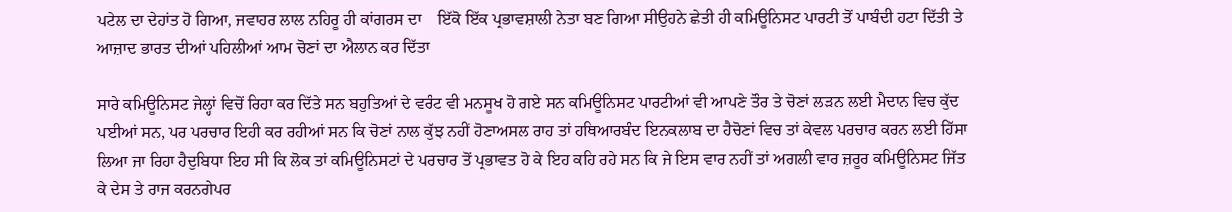ਪਟੇਲ ਦਾ ਦੇਹਾਂਤ ਹੋ ਗਿਆ, ਜਵਾਹਰ ਲਾਲ ਨਹਿਰੂ ਹੀ ਕਾਂਗਰਸ ਦਾ    ਇੱਕੋ ਇੱਕ ਪ੍ਰਭਾਵਸ਼ਾਲੀ ਨੇਤਾ ਬਣ ਗਿਆ ਸੀਉਹਨੇ ਛੇਤੀ ਹੀ ਕਮਿਊਨਿਸਟ ਪਾਰਟੀ ਤੋਂ ਪਾਬੰਦੀ ਹਟਾ ਦਿੱਤੀ ਤੇ ਆਜ਼ਾਦ ਭਾਰਤ ਦੀਆਂ ਪਹਿਲੀਆਂ ਆਮ ਚੋਣਾਂ ਦਾ ਐਲਾਨ ਕਰ ਦਿੱਤਾ

ਸਾਰੇ ਕਮਿਊਨਿਸਟ ਜੇਲ੍ਹਾਂ ਵਿਚੋਂ ਰਿਹਾ ਕਰ ਦਿੱਤੇ ਸਨ ਬਹੁਤਿਆਂ ਦੇ ਵਰੰਟ ਵੀ ਮਨਸੂਖ ਹੋ ਗਏ ਸਨ ਕਮਿਊਨਿਸਟ ਪਾਰਟੀਆਂ ਵੀ ਆਪਣੇ ਤੌਰ ਤੇ ਚੋਣਾਂ ਲੜਨ ਲਈ ਮੈਦਾਨ ਵਿਚ ਕੁੱਦ ਪਈਆਂ ਸਨ, ਪਰ ਪਰਚਾਰ ਇਹੀ ਕਰ ਰਹੀਆਂ ਸਨ ਕਿ ਚੋਣਾਂ ਨਾਲ ਕੁੱਝ ਨਹੀਂ ਹੋਣਾਅਸਲ ਰਾਹ ਤਾਂ ਹਥਿਆਰਬੰਦ ਇਨਕਲਾਬ ਦਾ ਹੈਚੋਣਾਂ ਵਿਚ ਤਾਂ ਕੇਵਲ ਪਰਚਾਰ ਕਰਨ ਲਈ ਹਿੱਸਾ ਲਿਆ ਜਾ ਰਿਹਾ ਹੈਦੁਬਿਧਾ ਇਹ ਸੀ ਕਿ ਲੋਕ ਤਾਂ ਕਮਿਊਨਿਸਟਾਂ ਦੇ ਪਰਚਾਰ ਤੋਂ ਪ੍ਰਭਾਵਤ ਹੋ ਕੇ ਇਹ ਕਹਿ ਰਹੇ ਸਨ ਕਿ ਜੇ ਇਸ ਵਾਰ ਨਹੀਂ ਤਾਂ ਅਗਲੀ ਵਾਰ ਜ਼ਰੂਰ ਕਮਿਊਨਿਸਟ ਜਿੱਤ ਕੇ ਦੇਸ ਤੇ ਰਾਜ ਕਰਨਗੇਪਰ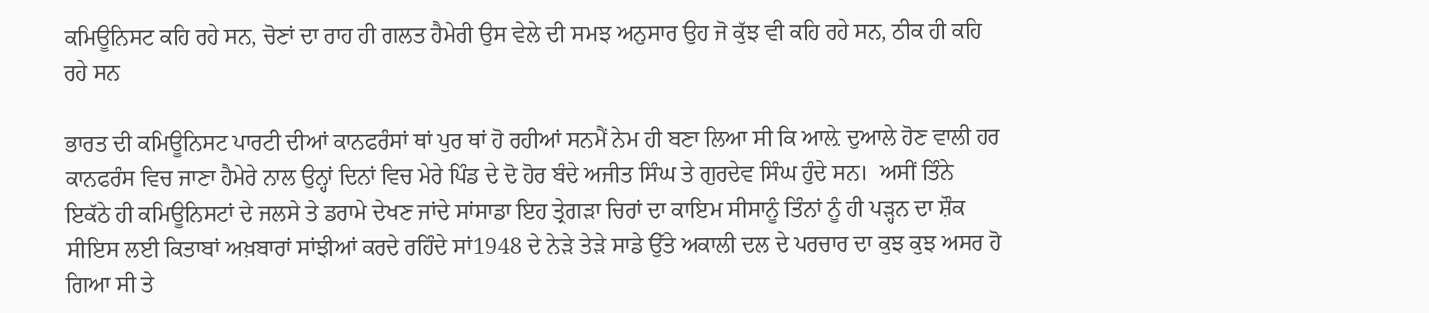ਕਮਿਊਨਿਸਟ ਕਹਿ ਰਹੇ ਸਨ, ਚੋਣਾਂ ਦਾ ਰਾਹ ਹੀ ਗਲਤ ਹੈਮੇਰੀ ਉਸ ਵੇਲੇ ਦੀ ਸਮਝ ਅਨੁਸਾਰ ਉਹ ਜੋ ਕੁੱਝ ਵੀ ਕਹਿ ਰਹੇ ਸਨ, ਠੀਕ ਹੀ ਕਹਿ ਰਹੇ ਸਨ

ਭਾਰਤ ਦੀ ਕਮਿਊਨਿਸਟ ਪਾਰਟੀ ਦੀਆਂ ਕਾਨਫਰੰਸਾਂ ਥਾਂ ਪੁਰ ਥਾਂ ਹੋ ਰਹੀਆਂ ਸਨਮੈਂ ਨੇਮ ਹੀ ਬਣਾ ਲਿਆ ਸੀ ਕਿ ਆਲ਼ੇ ਦੁਆਲੇ ਹੋਣ ਵਾਲੀ ਹਰ ਕਾਨਫਰੰਸ ਵਿਚ ਜਾਣਾ ਹੈਮੇਰੇ ਨਾਲ ਉਨ੍ਹਾਂ ਦਿਨਾਂ ਵਿਚ ਮੇਰੇ ਪਿੰਡ ਦੇ ਦੋ ਹੋਰ ਬੰਦੇ ਅਜੀਤ ਸਿੰਘ ਤੇ ਗੁਰਦੇਵ ਸਿੰਘ ਹੁੰਦੇ ਸਨ।  ਅਸੀਂ ਤਿੰਨੇ ਇਕੱਠੇ ਹੀ ਕਮਿਊਨਿਸਟਾਂ ਦੇ ਜਲਸੇ ਤੇ ਡਰਾਮੇ ਦੇਖਣ ਜਾਂਦੇ ਸਾਂਸਾਡਾ ਇਹ ਤ੍ਰੇਗੜਾ ਚਿਰਾਂ ਦਾ ਕਾਇਮ ਸੀਸਾਨੂੰ ਤਿੰਨਾਂ ਨੂੰ ਹੀ ਪੜ੍ਹਨ ਦਾ ਸ਼ੌਕ ਸੀਇਸ ਲਈ ਕਿਤਾਬਾਂ ਅਖ਼ਬਾਰਾਂ ਸਾਂਝੀਆਂ ਕਰਦੇ ਰਹਿੰਦੇ ਸਾਂ1948 ਦੇ ਨੇੜੇ ਤੇੜੇ ਸਾਡੇ ਉੱਤੇ ਅਕਾਲੀ ਦਲ ਦੇ ਪਰਚਾਰ ਦਾ ਕੁਝ ਕੁਝ ਅਸਰ ਹੋ ਗਿਆ ਸੀ ਤੇ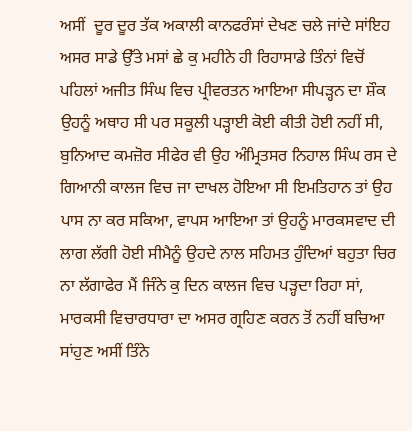ਅਸੀਂ  ਦੂਰ ਦੂਰ ਤੱਕ ਅਕਾਲੀ ਕਾਨਫਰੰਸਾਂ ਦੇਖਣ ਚਲੇ ਜਾਂਦੇ ਸਾਂਇਹ ਅਸਰ ਸਾਡੇ ਉੱਤੇ ਮਸਾਂ ਛੇ ਕੁ ਮਹੀਨੇ ਹੀ ਰਿਹਾਸਾਡੇ ਤਿੰਨਾਂ ਵਿਚੋਂ ਪਹਿਲਾਂ ਅਜੀਤ ਸਿੰਘ ਵਿਚ ਪ੍ਰੀਵਰਤਨ ਆਇਆ ਸੀਪੜ੍ਹਨ ਦਾ ਸ਼ੌਕ ਉਹਨੂੰ ਅਥਾਹ ਸੀ ਪਰ ਸਕੂਲੀ ਪੜ੍ਹਾਈ ਕੋਈ ਕੀਤੀ ਹੋਈ ਨਹੀਂ ਸੀ, ਬੁਨਿਆਦ ਕਮਜ਼ੋਰ ਸੀਫੇਰ ਵੀ ਉਹ ਅੰਮ੍ਰਿਤਸਰ ਨਿਹਾਲ ਸਿੰਘ ਰਸ ਦੇ ਗਿਆਨੀ ਕਾਲਜ ਵਿਚ ਜਾ ਦਾਖਲ ਹੋਇਆ ਸੀ ਇਮਤਿਹਾਨ ਤਾਂ ਉਹ ਪਾਸ ਨਾ ਕਰ ਸਕਿਆ, ਵਾਪਸ ਆਇਆ ਤਾਂ ਉਹਨੂੰ ਮਾਰਕਸਵਾਦ ਦੀ ਲਾਗ ਲੱਗੀ ਹੋਈ ਸੀਮੈਨੂੰ ਉਹਦੇ ਨਾਲ ਸਹਿਮਤ ਹੁੰਦਿਆਂ ਬਹੁਤਾ ਚਿਰ ਨਾ ਲੱਗਾਫੇਰ ਮੈਂ ਜਿੰਨੇ ਕੁ ਦਿਨ ਕਾਲਜ ਵਿਚ ਪੜ੍ਹਦਾ ਰਿਹਾ ਸਾਂ, ਮਾਰਕਸੀ ਵਿਚਾਰਧਾਰਾ ਦਾ ਅਸਰ ਗ੍ਰਹਿਣ ਕਰਨ ਤੋਂ ਨਹੀਂ ਬਚਿਆ ਸਾਂਹੁਣ ਅਸੀਂ ਤਿੰਨੇ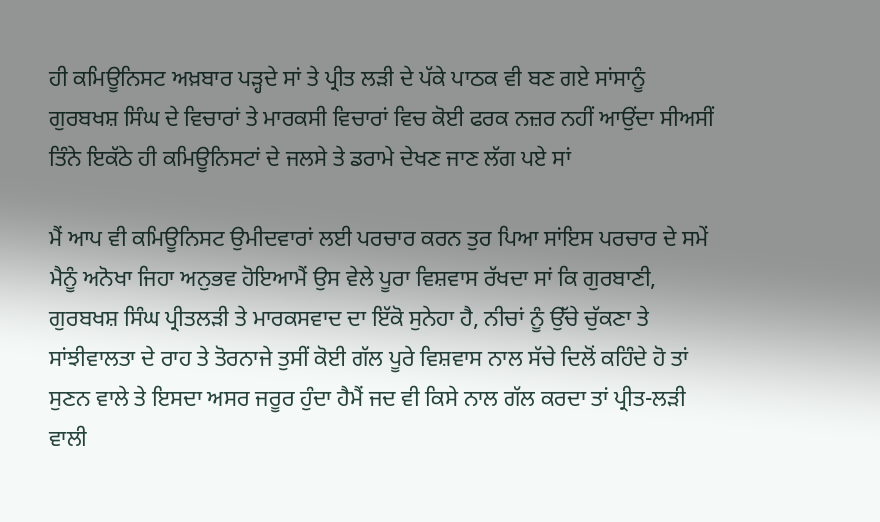ਹੀ ਕਮਿਊਨਿਸਟ ਅਖ਼ਬਾਰ ਪੜ੍ਹਦੇ ਸਾਂ ਤੇ ਪ੍ਰੀਤ ਲੜੀ ਦੇ ਪੱਕੇ ਪਾਠਕ ਵੀ ਬਣ ਗਏ ਸਾਂਸਾਨੂੰ ਗੁਰਬਖਸ਼ ਸਿੰਘ ਦੇ ਵਿਚਾਰਾਂ ਤੇ ਮਾਰਕਸੀ ਵਿਚਾਰਾਂ ਵਿਚ ਕੋਈ ਫਰਕ ਨਜ਼ਰ ਨਹੀਂ ਆਉਂਦਾ ਸੀਅਸੀਂ ਤਿੰਨੇ ਇਕੱਠੇ ਹੀ ਕਮਿਊਨਿਸਟਾਂ ਦੇ ਜਲਸੇ ਤੇ ਡਰਾਮੇ ਦੇਖਣ ਜਾਣ ਲੱਗ ਪਏ ਸਾਂ

ਮੈਂ ਆਪ ਵੀ ਕਮਿਊਨਿਸਟ ਉਮੀਦਵਾਰਾਂ ਲਈ ਪਰਚਾਰ ਕਰਨ ਤੁਰ ਪਿਆ ਸਾਂਇਸ ਪਰਚਾਰ ਦੇ ਸਮੇਂ ਮੈਨੂੰ ਅਨੋਖਾ ਜਿਹਾ ਅਨੁਭਵ ਹੋਇਆਮੈਂ ਉਸ ਵੇਲੇ ਪੂਰਾ ਵਿਸ਼ਵਾਸ ਰੱਖਦਾ ਸਾਂ ਕਿ ਗੁਰਬਾਣੀ, ਗੁਰਬਖਸ਼ ਸਿੰਘ ਪ੍ਰੀਤਲੜੀ ਤੇ ਮਾਰਕਸਵਾਦ ਦਾ ਇੱਕੋ ਸੁਨੇਹਾ ਹੈ, ਨੀਚਾਂ ਨੂੰ ਉੱਚੇ ਚੁੱਕਣਾ ਤੇ ਸਾਂਝੀਵਾਲਤਾ ਦੇ ਰਾਹ ਤੇ ਤੋਰਨਾਜੇ ਤੁਸੀਂ ਕੋਈ ਗੱਲ ਪੂਰੇ ਵਿਸ਼ਵਾਸ ਨਾਲ ਸੱਚੇ ਦਿਲੋਂ ਕਹਿੰਦੇ ਹੋ ਤਾਂ ਸੁਣਨ ਵਾਲੇ ਤੇ ਇਸਦਾ ਅਸਰ ਜਰੂਰ ਹੁੰਦਾ ਹੈਮੈਂ ਜਦ ਵੀ ਕਿਸੇ ਨਾਲ ਗੱਲ ਕਰਦਾ ਤਾਂ ਪ੍ਰੀਤ-ਲੜੀ ਵਾਲੀ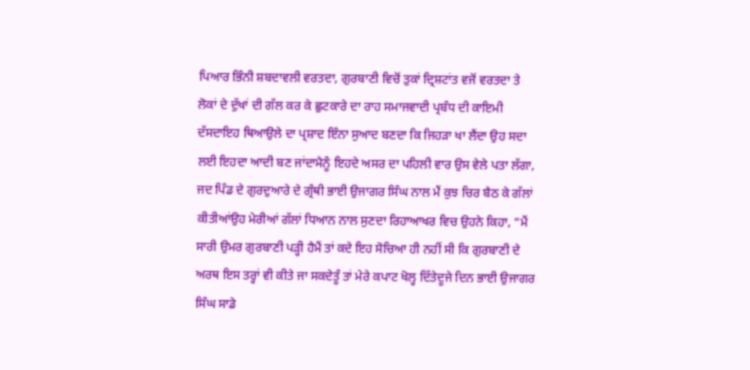ਪਿਆਰ ਭਿੰਨੀ ਸ਼ਬਦਾਵਲੀ ਵਰਤਦਾ, ਗੁਰਬਾਣੀ ਵਿਚੋਂ ਤੁਕਾਂ ਦ੍ਰਿਸ਼ਟਾਂਤ ਵਜੋਂ ਵਰਤਦਾ ਤੇ ਲੋਕਾਂ ਦੇ ਦੁੱਖਾਂ ਦੀ ਗੱਲ ਕਰ ਕੇ ਛੁਟਕਾਰੇ ਦਾ ਰਾਹ ਸਮਾਜਵਾਦੀ ਪ੍ਰਬੰਧ ਦੀ ਕਾਇਮੀ ਦੱਸਦਾਇਹ ਥਿਆਉਲੇ ਦਾ ਪ੍ਰਸ਼ਾਦ ਇੰਨਾ ਸੁਆਦ ਬਣਦਾ ਕਿ ਜਿਹੜਾ ਖਾ ਲੈਂਦਾ ਉਹ ਸਦਾ ਲਈ ਇਹਦਾ ਆਦੀ ਬਣ ਜਾਂਦਾਮੈਨੂੰ ਇਹਦੇ ਅਸਰ ਦਾ ਪਹਿਲੀ ਵਾਰ ਉਸ ਵੇਲੇ ਪਤਾ ਲੱਗਾ, ਜਦ ਪਿੰਡ ਦੇ ਗੁਰਦੁਆਰੇ ਦੇ ਗ੍ਰੰਥੀ ਭਾਈ ਉਜਾਗਰ ਸਿੰਘ ਨਾਲ ਮੈਂ ਕੁਝ ਚਿਰ ਬੈਠ ਕੇ ਗੱਲਾਂ ਕੀਤੀਆਂਉਹ ਮੇਰੀਆਂ ਗੱਲਾਂ ਧਿਆਨ ਨਾਲ ਸੁਣਦਾ ਰਿਹਾਆਖਰ ਵਿਚ ਉਹਨੇ ਕਿਹਾ, “ਮੈਂ ਸਾਰੀ ਉਮਰ ਗੁਰਬਾਣੀ ਪੜ੍ਹੀ ਹੈਮੈਂ ਤਾਂ ਕਦੇ ਇਹ ਸੋਚਿਆ ਹੀ ਨਹੀਂ ਸੀ ਕਿ ਗੁਰਬਾਣੀ ਦੇ ਅਰਥ ਇਸ ਤਰ੍ਹਾਂ ਵੀ ਕੀਤੇ ਜਾ ਸਕਦੇਤੂੰ ਤਾਂ ਮੇਰੇ ਕਪਾਟ ਖੋਲ੍ਹ ਦਿੱਤੇਦੂਜੇ ਦਿਨ ਭਾਈ ਉਜਾਗਰ ਸਿੰਘ ਸਾਡੇ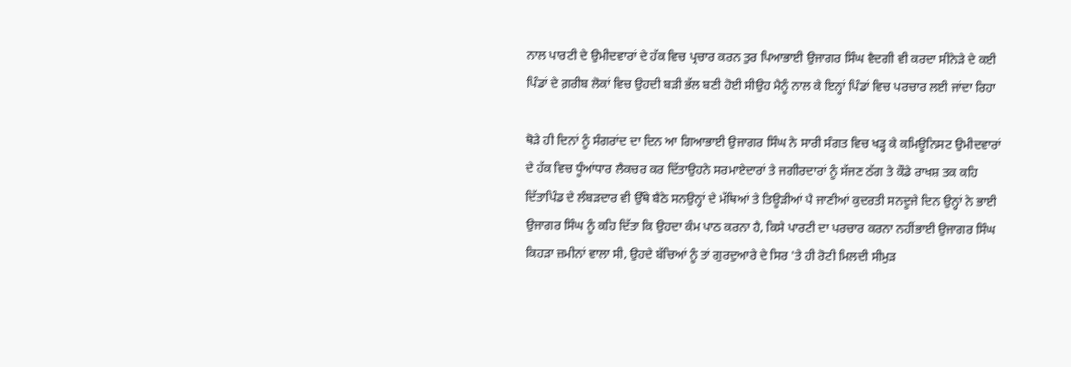ਨਾਲ ਪਾਰਟੀ ਦੇ ਉਮੀਦਵਾਰਾਂ ਦੇ ਹੱਕ ਵਿਚ ਪ੍ਰਚਾਰ ਕਰਨ ਤੁਰ ਪਿਆਭਾਈ ਉਜਾਗਰ ਸਿੰਘ ਵੈਦਗੀ ਵੀ ਕਰਦਾ ਸੀਨੇੜੇ ਦੇ ਕਈ ਪਿੰਡਾਂ ਦੇ ਗ਼ਰੀਬ ਲੋਕਾਂ ਵਿਚ ਉਹਦੀ ਬੜੀ ਭੱਲ ਬਣੀ ਹੋਈ ਸੀਉਹ ਮੈਨੂੰ ਨਾਲ ਕੇ ਇਨ੍ਹਾਂ ਪਿੰਡਾਂ ਵਿਚ ਪਰਚਾਰ ਲਈ ਜਾਂਦਾ ਰਿਹਾ

ਥੋੜੇ ਹੀ ਦਿਨਾਂ ਨੂੰ ਸੰਗਰਾਂਦ ਦਾ ਦਿਨ ਆ ਗਿਆਭਾਈ ਉਜਾਗਰ ਸਿੰਘ ਨੇ ਸਾਰੀ ਸੰਗਤ ਵਿਚ ਖੜ੍ਹ ਕੇ ਕਮਿਊਨਿਸਟ ਉਮੀਦਵਾਰਾਂ ਦੇ ਹੱਕ ਵਿਚ ਧੂੰਆਂਧਾਰ ਲੈਕਚਰ ਕਰ ਦਿੱਤਾਉਹਨੇ ਸਰਮਾਏਦਾਰਾਂ ਤੇ ਜਗੀਰਦਾਰਾਂ ਨੂੰ ਸੱਜਣ ਠੱਗ ਤੇ ਕੌਡੇ ਰਾਖਸ਼ ਤਕ ਕਹਿ ਦਿੱਤਾਪਿੰਡ ਦੇ ਲੰਬੜਦਾਰ ਵੀ ਉੱਥੇ ਬੈਠੇ ਸਨਉਨ੍ਹਾਂ ਦੇ ਮੱਥਿਆਂ ਤੇ ਤਿਊੜੀਆਂ ਪੈ ਜਾਣੀਆਂ ਕੁਦਰਤੀ ਸਨਦੂਜੇ ਦਿਨ ਉਨ੍ਹਾਂ ਨੇ ਭਾਈ ਉਜਾਗਰ ਸਿੰਘ ਨੂੰ ਕਹਿ ਦਿੱਤਾ ਕਿ ਉਹਦਾ ਕੰਮ ਪਾਠ ਕਰਨਾ ਹੈ, ਕਿਸੇ ਪਾਰਟੀ ਦਾ ਪਰਚਾਰ ਕਰਨਾ ਨਹੀਂਭਾਈ ਉਜਾਗਰ ਸਿੰਘ ਕਿਹੜਾ ਜ਼ਮੀਨਾਂ ਵਾਲਾ ਸੀ, ਉਹਦੇ ਬੱਚਿਆਂ ਨੂੰ ਤਾਂ ਗੁਰਦੁਆਰੇ ਦੇ ਸਿਰ 'ਤੇ ਹੀ ਰੋਟੀ ਮਿਲਦੀ ਸੀਮੁੜ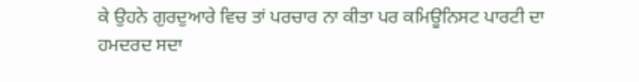ਕੇ ਉਹਨੇ ਗੁਰਦੁਆਰੇ ਵਿਚ ਤਾਂ ਪਰਚਾਰ ਨਾ ਕੀਤਾ ਪਰ ਕਮਿਊਨਿਸਟ ਪਾਰਟੀ ਦਾ ਹਮਦਰਦ ਸਦਾ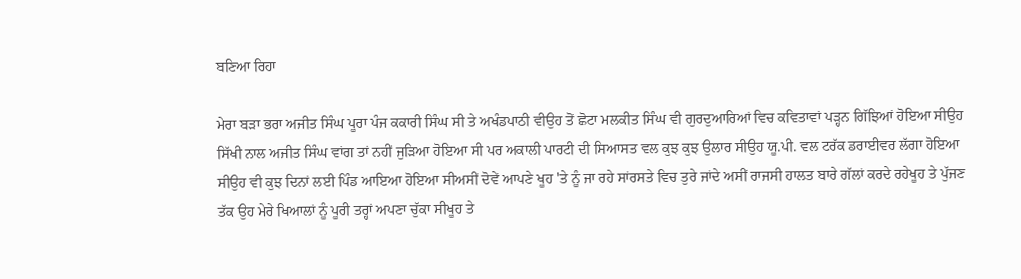ਬਣਿਆ ਰਿਹਾ

ਮੇਰਾ ਬੜਾ ਭਰਾ ਅਜੀਤ ਸਿੰਘ ਪੂਰਾ ਪੰਜ ਕਕਾਰੀ ਸਿੰਘ ਸੀ ਤੇ ਅਖੰਡਪਾਠੀ ਵੀਉਹ ਤੋਂ ਛੋਟਾ ਮਲਕੀਤ ਸਿੰਘ ਵੀ ਗੁਰਦੁਆਰਿਆਂ ਵਿਚ ਕਵਿਤਾਵਾਂ ਪੜ੍ਹਨ ਗਿੱਝਿਆਂ ਹੋਇਆ ਸੀਉਹ ਸਿੱਖੀ ਨਾਲ ਅਜੀਤ ਸਿੰਘ ਵਾਂਗ ਤਾਂ ਨਹੀਂ ਜੁੜਿਆ ਹੋਇਆ ਸੀ ਪਰ ਅਕਾਲੀ ਪਾਰਟੀ ਦੀ ਸਿਆਸਤ ਵਲ ਕੁਝ ਕੁਝ ਉਲਾਰ ਸੀਉਹ ਯੂ.ਪੀ. ਵਲ ਟਰੱਕ ਡਰਾਈਵਰ ਲੱਗਾ ਹੋਇਆ ਸੀਉਹ ਵੀ ਕੁਝ ਦਿਨਾਂ ਲਈ ਪਿੰਡ ਆਇਆ ਹੋਇਆ ਸੀਅਸੀਂ ਦੋਵੇਂ ਆਪਣੇ ਖੂਹ 'ਤੇ ਨੂੰ ਜਾ ਰਹੇ ਸਾਂਰਸਤੇ ਵਿਚ ਤੁਰੇ ਜਾਂਦੇ ਅਸੀਂ ਰਾਜਸੀ ਹਾਲਤ ਬਾਰੇ ਗੱਲਾਂ ਕਰਦੇ ਰਹੇਖੂਹ ਤੇ ਪੁੱਜਣ ਤੱਕ ਉਹ ਮੇਰੇ ਖਿਆਲਾਂ ਨੂੰ ਪੂਰੀ ਤਰ੍ਹਾਂ ਅਪਣਾ ਚੁੱਕਾ ਸੀਖੂਹ ਤੇ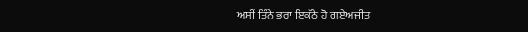ਅਸੀਂ ਤਿੰਨੇ ਭਰਾ ਇਕੱਠੇ ਹੋ ਗਏਅਜੀਤ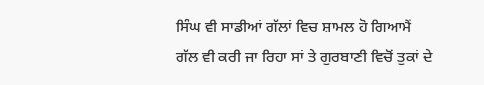ਸਿੰਘ ਵੀ ਸਾਡੀਆਂ ਗੱਲਾਂ ਵਿਚ ਸ਼ਾਮਲ ਹੋ ਗਿਆਮੈਂ ਗੱਲ ਵੀ ਕਰੀ ਜਾ ਰਿਹਾ ਸਾਂ ਤੇ ਗੁਰਬਾਣੀ ਵਿਚੋਂ ਤੁਕਾਂ ਦੇ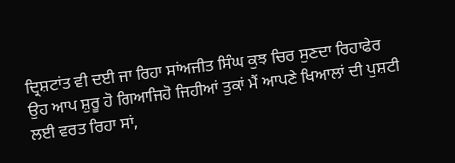ਦ੍ਰਿਸ਼ਟਾਂਤ ਵੀ ਦਈ ਜਾ ਰਿਹਾ ਸਾਂਅਜੀਤ ਸਿੰਘ ਕੁਝ ਚਿਰ ਸੁਣਦਾ ਰਿਹਾਫੇਰ ਉਹ ਆਪ ਸ਼ੁਰੂ ਹੋ ਗਿਆਜਿਹੋ ਜਿਹੀਆਂ ਤੁਕਾਂ ਮੈਂ ਆਪਣੇ ਖਿਆਲਾਂ ਦੀ ਪੁਸ਼ਟੀ ਲਈ ਵਰਤ ਰਿਹਾ ਸਾਂ,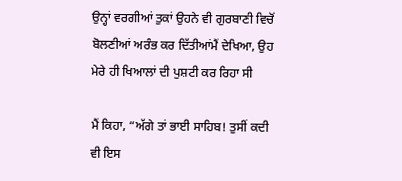ਉਨ੍ਹਾਂ ਵਰਗੀਆਂ ਤੁਕਾਂ ਉਹਨੇ ਵੀ ਗੁਰਬਾਣੀ ਵਿਚੋਂ ਬੋਲਣੀਆਂ ਅਰੰਭ ਕਰ ਦਿੱਤੀਆਂਮੈਂ ਦੇਖਿਆ, ਉਹ ਮੇਰੇ ਹੀ ਖਿਆਲਾਂ ਦੀ ਪੁਸ਼ਟੀ ਕਰ ਰਿਹਾ ਸੀ

ਮੈਂ ਕਿਹਾ, “ਅੱਗੇ ਤਾਂ ਭਾਈ ਸਾਹਿਬ! ਤੁਸੀਂ ਕਦੀ ਵੀ ਇਸ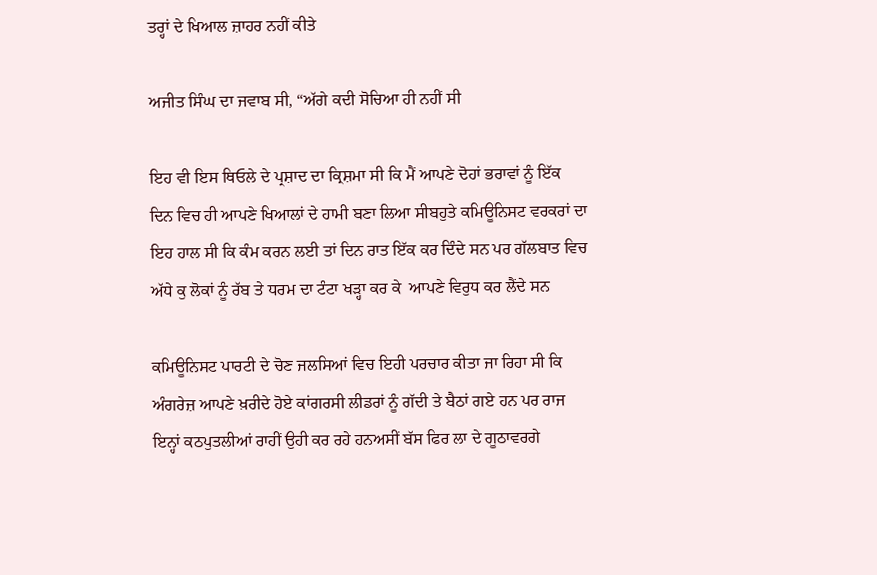ਤਰ੍ਹਾਂ ਦੇ ਖਿਆਲ ਜ਼ਾਹਰ ਨਹੀਂ ਕੀਤੇ

ਅਜੀਤ ਸਿੰਘ ਦਾ ਜਵਾਬ ਸੀ, “ਅੱਗੇ ਕਦੀ ਸੋਚਿਆ ਹੀ ਨਹੀਂ ਸੀ

ਇਹ ਵੀ ਇਸ ਥਿਓਲੇ ਦੇ ਪ੍ਰਸ਼ਾਦ ਦਾ ਕ੍ਰਿਸ਼ਮਾ ਸੀ ਕਿ ਮੈਂ ਆਪਣੇ ਦੋਹਾਂ ਭਰਾਵਾਂ ਨੂੰ ਇੱਕ ਦਿਨ ਵਿਚ ਹੀ ਆਪਣੇ ਖਿਆਲਾਂ ਦੇ ਹਾਮੀ ਬਣਾ ਲਿਆ ਸੀਬਹੁਤੇ ਕਮਿਊਨਿਸਟ ਵਰਕਰਾਂ ਦਾ ਇਹ ਹਾਲ ਸੀ ਕਿ ਕੰਮ ਕਰਨ ਲਈ ਤਾਂ ਦਿਨ ਰਾਤ ਇੱਕ ਕਰ ਦਿੰਦੇ ਸਨ ਪਰ ਗੱਲਬਾਤ ਵਿਚ ਅੱਧੇ ਕੁ ਲੋਕਾਂ ਨੂੰ ਰੱਬ ਤੇ ਧਰਮ ਦਾ ਟੰਟਾ ਖੜ੍ਹਾ ਕਰ ਕੇ  ਆਪਣੇ ਵਿਰੁਧ ਕਰ ਲੈਂਦੇ ਸਨ

ਕਮਿਊਨਿਸਟ ਪਾਰਟੀ ਦੇ ਚੋਣ ਜਲਸਿਆਂ ਵਿਚ ਇਹੀ ਪਰਚਾਰ ਕੀਤਾ ਜਾ ਰਿਹਾ ਸੀ ਕਿ ਅੰਗਰੇਜ਼ ਆਪਣੇ ਖ਼ਰੀਦੇ ਹੋਏ ਕਾਂਗਰਸੀ ਲੀਡਰਾਂ ਨੂੰ ਗੱਦੀ ਤੇ ਬੈਠਾਂ ਗਏ ਹਨ ਪਰ ਰਾਜ ਇਨ੍ਹਾਂ ਕਠਪੁਤਲੀਆਂ ਰਾਹੀਂ ਉਹੀ ਕਰ ਰਹੇ ਹਨਅਸੀਂ ਬੱਸ ਫਿਰ ਲਾ ਦੇ ਗੂਠਾਵਰਗੇ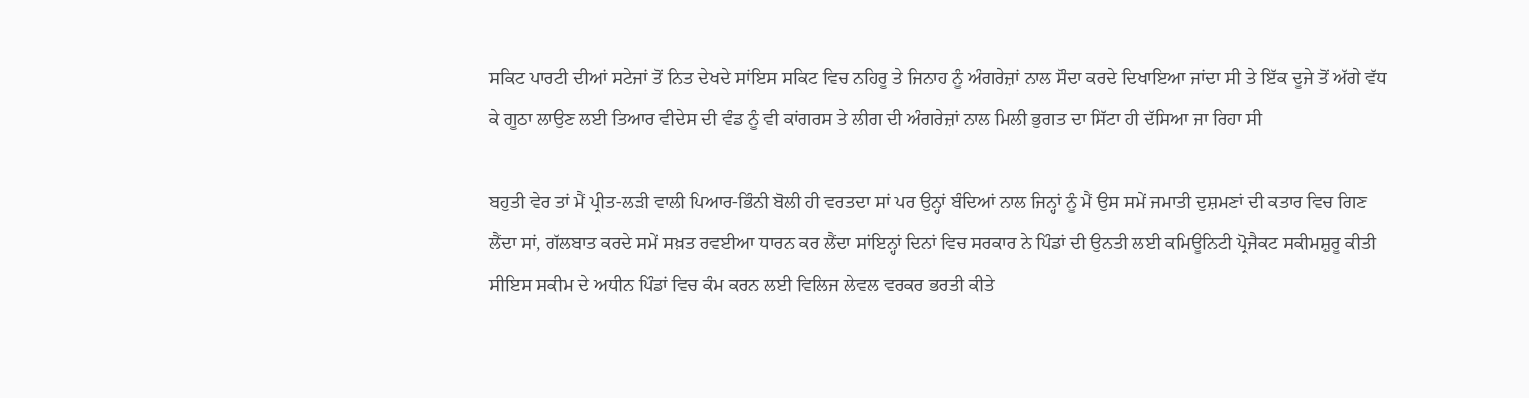ਸਕਿਟ ਪਾਰਟੀ ਦੀਆਂ ਸਟੇਜਾਂ ਤੋਂ ਨਿਤ ਦੇਖਦੇ ਸਾਂਇਸ ਸਕਿਟ ਵਿਚ ਨਹਿਰੂ ਤੇ ਜਿਨਾਹ ਨੂੰ ਅੰਗਰੇਜ਼ਾਂ ਨਾਲ ਸੌਦਾ ਕਰਦੇ ਦਿਖਾਇਆ ਜਾਂਦਾ ਸੀ ਤੇ ਇੱਕ ਦੂਜੇ ਤੋਂ ਅੱਗੇ ਵੱਧ ਕੇ ਗੂਠਾ ਲਾਉਣ ਲਈ ਤਿਆਰ ਵੀਦੇਸ ਦੀ ਵੰਡ ਨੂੰ ਵੀ ਕਾਂਗਰਸ ਤੇ ਲੀਗ ਦੀ ਅੰਗਰੇਜ਼ਾਂ ਨਾਲ ਮਿਲੀ ਭੁਗਤ ਦਾ ਸਿੱਟਾ ਹੀ ਦੱਸਿਆ ਜਾ ਰਿਹਾ ਸੀ

ਬਹੁਤੀ ਵੇਰ ਤਾਂ ਮੈਂ ਪ੍ਰੀਤ-ਲੜੀ ਵਾਲੀ ਪਿਆਰ-ਭਿੰਨੀ ਬੋਲੀ ਹੀ ਵਰਤਦਾ ਸਾਂ ਪਰ ਉਨ੍ਹਾਂ ਬੰਦਿਆਂ ਨਾਲ ਜਿਨ੍ਹਾਂ ਨੂੰ ਮੈਂ ਉਸ ਸਮੇਂ ਜਮਾਤੀ ਦੁਸ਼ਮਣਾਂ ਦੀ ਕਤਾਰ ਵਿਚ ਗਿਣ ਲੈਂਦਾ ਸਾਂ, ਗੱਲਬਾਤ ਕਰਦੇ ਸਮੇਂ ਸਖ਼ਤ ਰਵਈਆ ਧਾਰਨ ਕਰ ਲੈਂਦਾ ਸਾਂਇਨ੍ਹਾਂ ਦਿਨਾਂ ਵਿਚ ਸਰਕਾਰ ਨੇ ਪਿੰਡਾਂ ਦੀ ਉਨਤੀ ਲਈ ਕਮਿਊਨਿਟੀ ਪ੍ਰੋਜੈਕਟ ਸਕੀਮਸ਼ੁਰੂ ਕੀਤੀ ਸੀਇਸ ਸਕੀਮ ਦੇ ਅਧੀਨ ਪਿੰਡਾਂ ਵਿਚ ਕੰਮ ਕਰਨ ਲਈ ਵਿਲਿਜ ਲੇਵਲ ਵਰਕਰ ਭਰਤੀ ਕੀਤੇ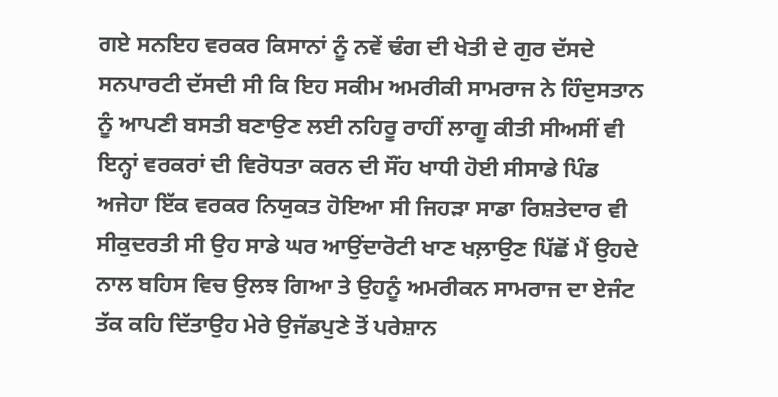ਗਏ ਸਨਇਹ ਵਰਕਰ ਕਿਸਾਨਾਂ ਨੂੰ ਨਵੇਂ ਢੰਗ ਦੀ ਖੇਤੀ ਦੇ ਗੁਰ ਦੱਸਦੇ ਸਨਪਾਰਟੀ ਦੱਸਦੀ ਸੀ ਕਿ ਇਹ ਸਕੀਮ ਅਮਰੀਕੀ ਸਾਮਰਾਜ ਨੇ ਹਿੰਦੁਸਤਾਨ ਨੂੰ ਆਪਣੀ ਬਸਤੀ ਬਣਾਉਣ ਲਈ ਨਹਿਰੂ ਰਾਹੀਂ ਲਾਗੂ ਕੀਤੀ ਸੀਅਸੀਂ ਵੀ ਇਨ੍ਹਾਂ ਵਰਕਰਾਂ ਦੀ ਵਿਰੋਧਤਾ ਕਰਨ ਦੀ ਸੌਂਹ ਖਾਧੀ ਹੋਈ ਸੀਸਾਡੇ ਪਿੰਡ ਅਜੇਹਾ ਇੱਕ ਵਰਕਰ ਨਿਯੁਕਤ ਹੋਇਆ ਸੀ ਜਿਹੜਾ ਸਾਡਾ ਰਿਸ਼ਤੇਦਾਰ ਵੀ ਸੀਕੁਦਰਤੀ ਸੀ ਉਹ ਸਾਡੇ ਘਰ ਆਉਂਦਾਰੋਟੀ ਖਾਣ ਖਲ਼ਾਉਣ ਪਿੱਛੋਂ ਮੈਂ ਉਹਦੇ ਨਾਲ ਬਹਿਸ ਵਿਚ ਉਲਝ ਗਿਆ ਤੇ ਉਹਨੂੰ ਅਮਰੀਕਨ ਸਾਮਰਾਜ ਦਾ ਏਜੰਟ ਤੱਕ ਕਹਿ ਦਿੱਤਾਉਹ ਮੇਰੇ ਉਜੱਡਪੁਣੇ ਤੋਂ ਪਰੇਸ਼ਾਨ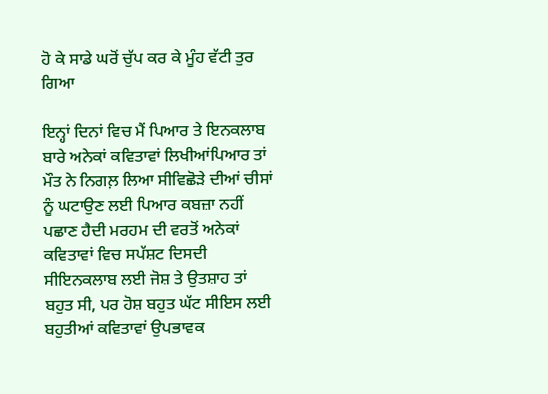ਹੋ ਕੇ ਸਾਡੇ ਘਰੋਂ ਚੁੱਪ ਕਰ ਕੇ ਮੂੰਹ ਵੱਟੀ ਤੁਰ ਗਿਆ

ਇਨ੍ਹਾਂ ਦਿਨਾਂ ਵਿਚ ਮੈਂ ਪਿਆਰ ਤੇ ਇਨਕਲਾਬ ਬਾਰੇ ਅਨੇਕਾਂ ਕਵਿਤਾਵਾਂ ਲਿਖੀਆਂਪਿਆਰ ਤਾਂ ਮੌਤ ਨੇ ਨਿਗਲ਼ ਲਿਆ ਸੀਵਿਛੋੜੇ ਦੀਆਂ ਚੀਸਾਂ ਨੂੰ ਘਟਾਉਣ ਲਈ ਪਿਆਰ ਕਬਜ਼ਾ ਨਹੀਂ ਪਛਾਣ ਹੈਦੀ ਮਰਹਮ ਦੀ ਵਰਤੋਂ ਅਨੇਕਾਂ ਕਵਿਤਾਵਾਂ ਵਿਚ ਸਪੱਸ਼ਟ ਦਿਸਦੀ ਸੀਇਨਕਲਾਬ ਲਈ ਜੋਸ਼ ਤੇ ਉਤਸ਼ਾਹ ਤਾਂ ਬਹੁਤ ਸੀ, ਪਰ ਹੋਸ਼ ਬਹੁਤ ਘੱਟ ਸੀਇਸ ਲਈ ਬਹੁਤੀਆਂ ਕਵਿਤਾਵਾਂ ਉਪਭਾਵਕ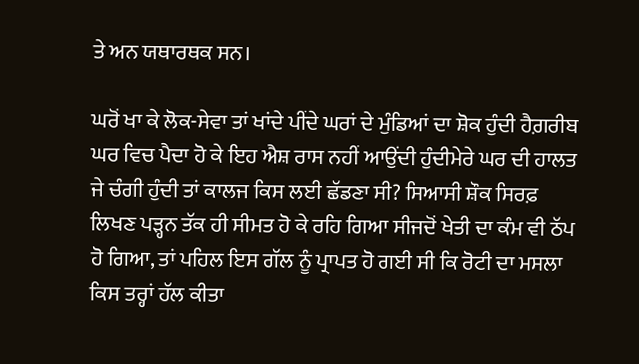ਤੇ ਅਨ ਯਥਾਰਥਕ ਸਨ।

ਘਰੋਂ ਖਾ ਕੇ ਲੋਕ-ਸੇਵਾ ਤਾਂ ਖਾਂਦੇ ਪੀਂਦੇ ਘਰਾਂ ਦੇ ਮੁੰਡਿਆਂ ਦਾ ਸ਼ੋਕ ਹੁੰਦੀ ਹੈਗ਼ਰੀਬ ਘਰ ਵਿਚ ਪੈਦਾ ਹੋ ਕੇ ਇਹ ਐਸ਼ ਰਾਸ ਨਹੀਂ ਆਉਂਦੀ ਹੁੰਦੀਮੇਰੇ ਘਰ ਦੀ ਹਾਲਤ ਜੇ ਚੰਗੀ ਹੁੰਦੀ ਤਾਂ ਕਾਲਜ ਕਿਸ ਲਈ ਛੱਡਣਾ ਸੀ? ਸਿਆਸੀ ਸ਼ੌਕ ਸਿਰਫ਼ ਲਿਖਣ ਪੜ੍ਹਨ ਤੱਕ ਹੀ ਸੀਮਤ ਹੋ ਕੇ ਰਹਿ ਗਿਆ ਸੀਜਦੋਂ ਖੇਤੀ ਦਾ ਕੰਮ ਵੀ ਠੱਪ ਹੋ ਗਿਆ, ਤਾਂ ਪਹਿਲ ਇਸ ਗੱਲ ਨੂੰ ਪ੍ਰਾਪਤ ਹੋ ਗਈ ਸੀ ਕਿ ਰੋਟੀ ਦਾ ਮਸਲਾ ਕਿਸ ਤਰ੍ਹਾਂ ਹੱਲ ਕੀਤਾ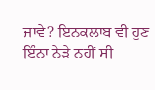ਜਾਵੇ? ਇਨਕਲਾਬ ਵੀ ਹੁਣ ਇੰਨਾ ਨੇੜੇ ਨਹੀਂ ਸੀ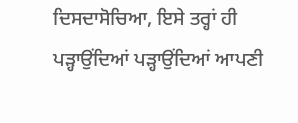ਦਿਸਦਾਸੋਚਿਆ, ਇਸੇ ਤਰ੍ਹਾਂ ਹੀ ਪੜ੍ਹਾਉਂਦਿਆਂ ਪੜ੍ਹਾਉਂਦਿਆਂ ਆਪਣੀ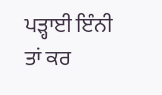ਪੜ੍ਹਾਈ ਇੰਨੀ ਤਾਂ ਕਰ